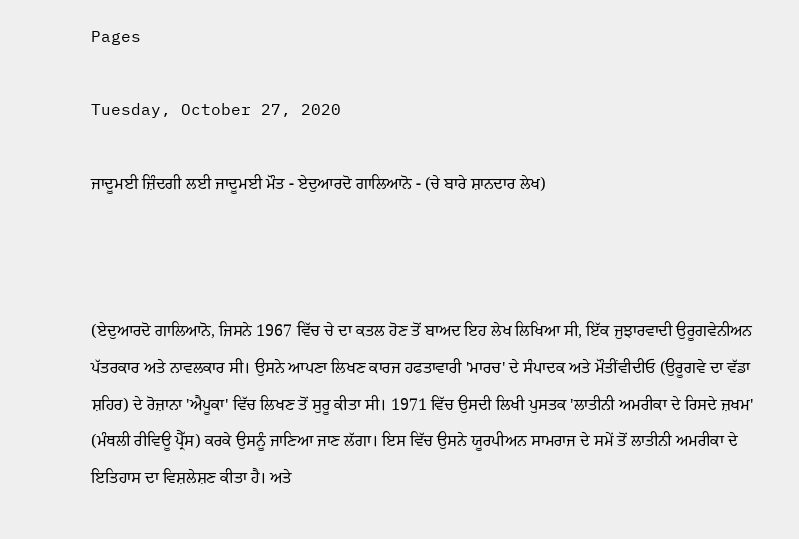Pages

Tuesday, October 27, 2020

ਜਾਦੂਮਈ ਜ਼ਿੰਦਗੀ ਲਈ ਜਾਦੂਮਈ ਮੌਤ - ਏਦੁਆਰਦੋ ਗਾਲਿਆਨੋ - (ਚੇ ਬਾਰੇ ਸ਼ਾਨਦਾਰ ਲੇਖ)



(ਏਦੁਆਰਦੋ ਗਾਲਿਆਨੋ, ਜਿਸਨੇ 1967 ਵਿੱਚ ਚੇ ਦਾ ਕਤਲ ਹੋਣ ਤੋਂ ਬਾਅਦ ਇਹ ਲੇਖ ਲਿਖਿਆ ਸੀ, ਇੱਕ ਜੁਝਾਰਵਾਦੀ ਉਰੂਗਵੇਨੀਅਨ ਪੱਤਰਕਾਰ ਅਤੇ ਨਾਵਲਕਾਰ ਸੀ। ਉਸਨੇ ਆਪਣਾ ਲਿਖਣ ਕਾਰਜ ਹਫਤਾਵਾਰੀ 'ਮਾਰਚ' ਦੇ ਸੰਪਾਦਕ ਅਤੇ ਮੌਤੀਂਵੀਦੀਓ (ਉਰੂਗਵੇ ਦਾ ਵੱਡਾ ਸ਼ਹਿਰ) ਦੇ ਰੋਜ਼ਾਨਾ 'ਐਪੂਕਾ' ਵਿੱਚ ਲਿਖਣ ਤੋਂ ਸੁਰੂ ਕੀਤਾ ਸੀ। 1971 ਵਿੱਚ ਉਸਦੀ ਲਿਖੀ ਪੁਸਤਕ 'ਲਾਤੀਨੀ ਅਮਰੀਕਾ ਦੇ ਰਿਸਦੇ ਜ਼ਖਮ' (ਮੰਥਲੀ ਰੀਵਿਊ ਪ੍ਰੈੱਸ) ਕਰਕੇ ਉਸਨੂੰ ਜਾਣਿਆ ਜਾਣ ਲੱਗਾ। ਇਸ ਵਿੱਚ ਉਸਨੇ ਯੂਰਪੀਅਨ ਸਾਮਰਾਜ ਦੇ ਸਮੇਂ ਤੋਂ ਲਾਤੀਨੀ ਅਮਰੀਕਾ ਦੇ ਇਤਿਹਾਸ ਦਾ ਵਿਸ਼ਲੇਸ਼ਣ ਕੀਤਾ ਹੈ। ਅਤੇ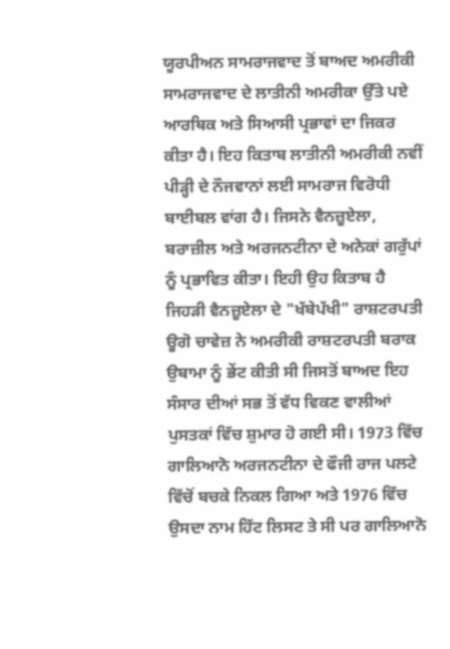ਯੂਰਪੀਅਨ ਸਾਮਰਾਜਵਾਦ ਤੋਂ ਬਾਅਦ ਅਮਰੀਕੀ ਸਾਮਰਾਜਵਾਦ ਦੇ ਲਾਤੀਨੀ ਅਮਰੀਕਾ ਉੱਤੇ ਪਏ ਆਰਥਿਕ ਅਤੇ ਸਿਆਸੀ ਪ੍ਰਭਾਵਾਂ ਦਾ ਜਿਕਰ ਕੀਤਾ ਹੈ। ਇਹ ਕਿਤਾਬ ਲਾਤੀਨੀ ਅਮਰੀਕੀ ਨਵੀਂ ਪੀੜ੍ਹੀ ਦੇ ਨੌਜਵਾਨਾਂ ਲਈ ਸਾਮਰਾਜ ਵਿਰੋਧੀ ਬਾਈਬਲ ਵਾਂਗ ਹੈ। ਜਿਸਨੇ ਵੈਨਜ਼ੂਏਲਾ, ਬਰਾਜ਼ੀਲ ਅਤੇ ਅਰਜਨਟੀਨਾ ਦੇ ਅਨੇਕਾਂ ਗਰੁੱਪਾਂ ਨੂੰ ਪ੍ਰਭਾਵਿਤ ਕੀਤਾ। ਇਹੀ ਉਹ ਕਿਤਾਬ ਹੈ ਜਿਹੜੀ ਵੈਨਜ਼ੂਏਲਾ ਦੇ "ਖੱਬੇਪੱਖੀ" ਰਾਸ਼ਟਰਪਤੀ ਊਗੋ ਚਾਵੇਜ਼ ਨੇ ਅਮਰੀਕੀ ਰਾਸ਼ਟਰਪਤੀ ਬਰਾਕ ਉਬਾਮਾ ਨੂੰ ਭੇਂਟ ਕੀਤੀ ਸੀ ਜਿਸਤੋਂ ਬਾਅਦ ਇਹ ਸੰਸਾਰ ਦੀਆਂ ਸਭ ਤੋਂ ਵੱਧ ਵਿਕਣ ਵਾਲੀਆਂ ਪੁਸਤਕਾਂ ਵਿੱਚ ਸ਼ੁਮਾਰ ਹੋ ਗਈ ਸੀ। 1973 ਵਿੱਚ ਗਾਲਿਆਨੋ ਅਰਜਨਟੀਨਾ ਦੇ ਫੌਜੀ ਰਾਜ ਪਲਟੇ ਵਿੱਚੋਂ ਬਚਕੇ ਨਿਕਲ ਗਿਆ ਅਤੇ 1976 ਵਿੱਚ ਉਸਦਾ ਨਾਮ ਹਿੱਟ ਲਿਸਟ ਤੇ ਸੀ ਪਰ ਗਾਲਿਆਨੋ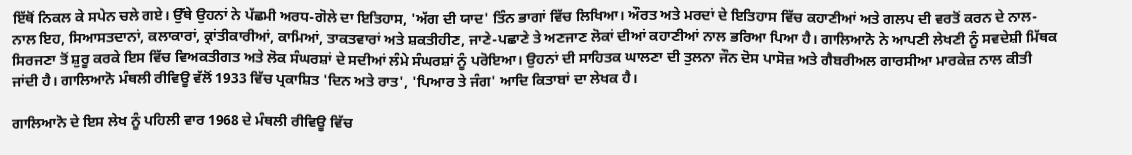ਇੱਥੋਂ ਨਿਕਲ ਕੇ ਸਪੇਨ ਚਲੇ ਗਏ। ਉੱਥੇ ਉਹਨਾਂ ਨੇ ਪੱਛਮੀ ਅਰਧ-ਗੋਲੇ ਦਾ ਇਤਿਹਾਸ, 'ਅੱਗ ਦੀ ਯਾਦ' ਤਿੰਨ ਭਾਗਾਂ ਵਿੱਚ ਲਿਖਿਆ। ਔਰਤ ਅਤੇ ਮਰਦਾਂ ਦੇ ਇਤਿਹਾਸ ਵਿੱਚ ਕਹਾਣੀਆਂ ਅਤੇ ਗਲਪ ਦੀ ਵਰਤੋਂ ਕਰਨ ਦੇ ਨਾਲ-ਨਾਲ ਇਹ, ਸਿਆਸਤਦਾਨਾਂ, ਕਲਾਕਾਰਾਂ, ਕ੍ਰਾਂਤੀਕਾਰੀਆਂ, ਕਾਮਿਆਂ, ਤਾਕਤਵਾਰਾਂ ਅਤੇ ਸ਼ਕਤੀਹੀਣ, ਜਾਣੇ-ਪਛਾਣੇ ਤੇ ਅਣਜਾਣ ਲੋਕਾਂ ਦੀਆਂ ਕਹਾਣੀਆਂ ਨਾਲ ਭਰਿਆ ਪਿਆ ਹੈ। ਗਾਲਿਆਨੋ ਨੇ ਆਪਣੀ ਲੇਖਣੀ ਨੂੰ ਸਵਦੇਸ਼ੀ ਮਿੱਥਕ ਸਿਰਜਣਾ ਤੋਂ ਸ਼ੁਰੂ ਕਰਕੇ ਇਸ ਵਿੱਚ ਵਿਅਕਤੀਗਤ ਅਤੇ ਲੋਕ ਸੰਘਰਸ਼ਾਂ ਦੇ ਸਦੀਆਂ ਲੰਮੇ ਸੰਘਰਸ਼ਾਂ ਨੂੰ ਪਰੋਇਆ। ਉਹਨਾਂ ਦੀ ਸਾਹਿਤਕ ਘਾਲਣਾ ਦੀ ਤੁਲਨਾ ਜੌਨ ਦੋਸ ਪਾਸੋਜ਼ ਅਤੇ ਗੈਬਰੀਅਲ ਗਾਰਸੀਆ ਮਾਰਕੇਜ਼ ਨਾਲ ਕੀਤੀ ਜਾਂਦੀ ਹੈ। ਗਾਲਿਆਨੋ ਮੰਥਲੀ ਰੀਵਿਊ ਵੱਲੋਂ 1933 ਵਿੱਚ ਪ੍ਰਕਾਸ਼ਿਤ 'ਦਿਨ ਅਤੇ ਰਾਤ', 'ਪਿਆਰ ਤੇ ਜੰਗ' ਆਦਿ ਕਿਤਾਬਾਂ ਦਾ ਲੇਖਕ ਹੈ।

ਗਾਲਿਆਨੋ ਦੇ ਇਸ ਲੇਖ ਨੂੰ ਪਹਿਲੀ ਵਾਰ 1968 ਦੇ ਮੰਥਲੀ ਰੀਵਿਊ ਵਿੱਚ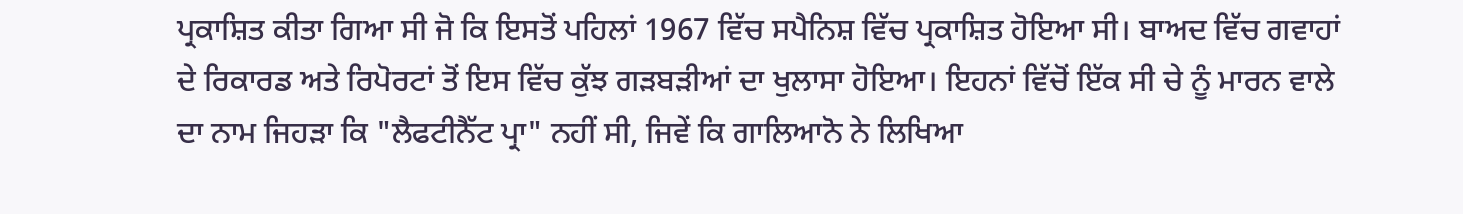ਪ੍ਰਕਾਸ਼ਿਤ ਕੀਤਾ ਗਿਆ ਸੀ ਜੋ ਕਿ ਇਸਤੋਂ ਪਹਿਲਾਂ 1967 ਵਿੱਚ ਸਪੈਨਿਸ਼ ਵਿੱਚ ਪ੍ਰਕਾਸ਼ਿਤ ਹੋਇਆ ਸੀ। ਬਾਅਦ ਵਿੱਚ ਗਵਾਹਾਂ ਦੇ ਰਿਕਾਰਡ ਅਤੇ ਰਿਪੋਰਟਾਂ ਤੋਂ ਇਸ ਵਿੱਚ ਕੁੱਝ ਗੜਬੜੀਆਂ ਦਾ ਖੁਲਾਸਾ ਹੋਇਆ। ਇਹਨਾਂ ਵਿੱਚੋਂ ਇੱਕ ਸੀ ਚੇ ਨੂੰ ਮਾਰਨ ਵਾਲੇ ਦਾ ਨਾਮ ਜਿਹੜਾ ਕਿ "ਲੈਫਟੀਨੈੱਟ ਪ੍ਰਾ" ਨਹੀਂ ਸੀ, ਜਿਵੇਂ ਕਿ ਗਾਲਿਆਨੋ ਨੇ ਲਿਖਿਆ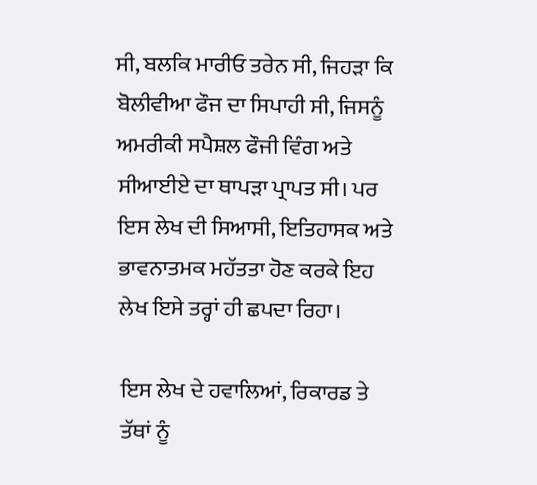ਸੀ, ਬਲਕਿ ਮਾਰੀਓ ਤਰੇਨ ਸੀ, ਜਿਹੜਾ ਕਿ ਬੋਲੀਵੀਆ ਫੌਜ ਦਾ ਸਿਪਾਹੀ ਸੀ, ਜਿਸਨੂੰ ਅਮਰੀਕੀ ਸਪੈਸ਼ਲ ਫੌਜੀ ਵਿੰਗ ਅਤੇ ਸੀਆਈਏ ਦਾ ਥਾਪੜਾ ਪ੍ਰਾਪਤ ਸੀ। ਪਰ ਇਸ ਲੇਖ ਦੀ ਸਿਆਸੀ, ਇਤਿਹਾਸਕ ਅਤੇ ਭਾਵਨਾਤਮਕ ਮਹੱਤਤਾ ਹੋਣ ਕਰਕੇ ਇਹ ਲੇਖ ਇਸੇ ਤਰ੍ਹਾਂ ਹੀ ਛਪਦਾ ਰਿਹਾ।

ਇਸ ਲੇਖ ਦੇ ਹਵਾਲਿਆਂ, ਰਿਕਾਰਡ ਤੇ ਤੱਥਾਂ ਨੂੰ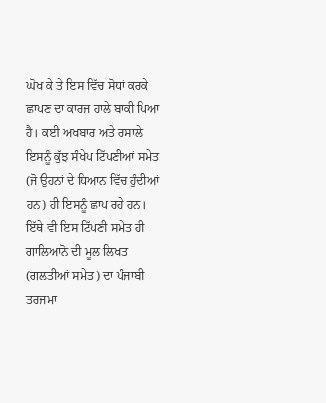ਘੋਖ ਕੇ ਤੇ ਇਸ ਵਿੱਚ ਸੋਧਾਂ ਕਰਕੇ ਛਾਪਣ ਦਾ ਕਾਰਜ ਹਾਲੇ ਬਾਕੀ ਪਿਆ ਹੈ। ਕਈ ਅਖਬਾਰ ਅਤੇ ਰਸਾਲੇ ਇਸਨੂੰ ਕੁੱਝ ਸੰਖੇਪ ਟਿੱਪਣੀਆਂ ਸਮੇਤ (ਜੋ ਉਹਨਾਂ ਦੇ ਧਿਆਨ ਵਿੱਚ ਹੁੰਦੀਆਂ ਹਨ) ਹੀ ਇਸਨੂੰ ਛਾਪ ਰਹੇ ਹਨ। ਇੱਥੇ ਵੀ ਇਸ ਟਿੱਪਣੀ ਸਮੇਤ ਹੀ ਗਾਲਿਆਨੋ ਦੀ ਮੂਲ ਲਿਖਤ (ਗਲਤੀਆਂ ਸਮੇਤ) ਦਾ ਪੰਜਾਬੀ ਤਰਜਮਾ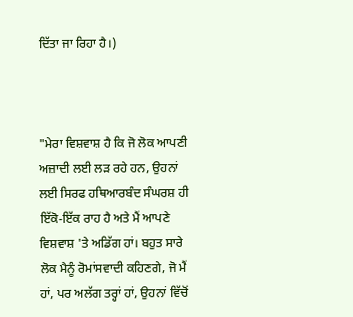ਦਿੱਤਾ ਜਾ ਰਿਹਾ ਹੈ।)



"ਮੇਰਾ ਵਿਸ਼ਵਾਸ਼ ਹੈ ਕਿ ਜੋ ਲੋਕ ਆਪਣੀ ਅਜ਼ਾਦੀ ਲਈ ਲੜ ਰਹੇ ਹਨ, ਉਹਨਾਂ ਲਈ ਸਿਰਫ ਹਥਿਆਰਬੰਦ ਸੰਘਰਸ਼ ਹੀ ਇੱਕੋ-ਇੱਕ ਰਾਹ ਹੈ ਅਤੇ ਮੈਂ ਆਪਣੇ ਵਿਸ਼ਵਾਸ਼ 'ਤੇ ਅਡਿੱਗ ਹਾਂ। ਬਹੁਤ ਸਾਰੇ ਲੋਕ ਮੈਨੂੰ ਰੋਮਾਂਸਵਾਦੀ ਕਹਿਣਗੇ, ਜੋ ਮੈਂ ਹਾਂ, ਪਰ ਅਲੱਗ ਤਰ੍ਹਾਂ ਹਾਂ, ਉਹਨਾਂ ਵਿੱਚੋਂ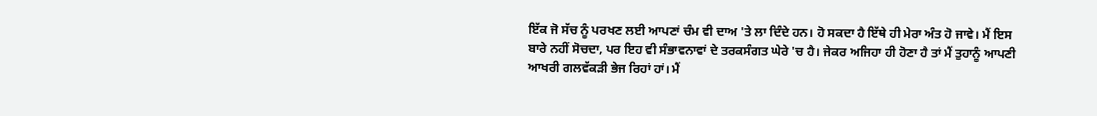ਇੱਕ ਜੋ ਸੱਚ ਨੂੰ ਪਰਖਣ ਲਈ ਆਪਣਾਂ ਚੰਮ ਵੀ ਦਾਅ 'ਤੇ ਲਾ ਦਿੰਦੇ ਹਨ। ਹੋ ਸਕਦਾ ਹੈ ਇੱਥੇ ਹੀ ਮੇਰਾ ਅੰਤ ਹੋ ਜਾਵੇ। ਮੈਂ ਇਸ ਬਾਰੇ ਨਹੀਂ ਸੋਚਦਾ, ਪਰ ਇਹ ਵੀ ਸੰਭਾਵਨਾਵਾਂ ਦੇ ਤਰਕਸੰਗਤ ਘੇਰੇ 'ਚ ਹੈ। ਜੇਕਰ ਅਜਿਹਾ ਹੀ ਹੋਣਾ ਹੈ ਤਾਂ ਮੈਂ ਤੁਹਾਨੂੰ ਆਪਣੀ ਆਖਰੀ ਗਲਵੱਕੜੀ ਭੇਜ ਰਿਹਾਂ ਹਾਂ। ਮੈਂ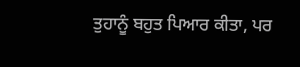ਤੁਹਾਨੂੰ ਬਹੁਤ ਪਿਆਰ ਕੀਤਾ, ਪਰ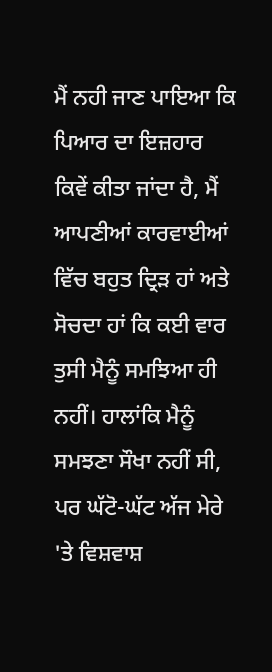ਮੈਂ ਨਹੀ ਜਾਣ ਪਾਇਆ ਕਿ ਪਿਆਰ ਦਾ ਇਜ਼ਹਾਰ ਕਿਵੇਂ ਕੀਤਾ ਜਾਂਦਾ ਹੈ, ਮੈਂ ਆਪਣੀਆਂ ਕਾਰਵਾਈਆਂ ਵਿੱਚ ਬਹੁਤ ਦ੍ਰਿੜ ਹਾਂ ਅਤੇ ਸੋਚਦਾ ਹਾਂ ਕਿ ਕਈ ਵਾਰ ਤੁਸੀ ਮੈਨੂੰ ਸਮਝਿਆ ਹੀ ਨਹੀਂ। ਹਾਲਾਂਕਿ ਮੈਨੂੰ ਸਮਝਣਾ ਸੌਖਾ ਨਹੀਂ ਸੀ, ਪਰ ਘੱਟੋ-ਘੱਟ ਅੱਜ ਮੇਰੇ 'ਤੇ ਵਿਸ਼ਵਾਸ਼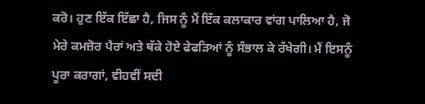ਕਰੋ। ਹੁਣ ਇੱਕ ਇੱਛਾ ਹੈ, ਜਿਸ ਨੂੰ ਮੈਂ ਇੱਕ ਕਲਾਕਾਰ ਵਾਂਗ ਪਾਲਿਆ ਹੈ, ਜੋ ਮੇਰੇ ਕਮਜ਼ੋਰ ਪੈਰਾਂ ਅਤੇ ਥੱਕੇ ਹੋਏ ਫੇਫੜਿਆਂ ਨੂੰ ਸੰਭਾਲ ਕੇ ਰੱਖੇਗੀ। ਮੈਂ ਇਸਨੂੰ ਪੂਰਾ ਕਰਾਗਾਂ, ਵੀਹਵੀਂ ਸਦੀ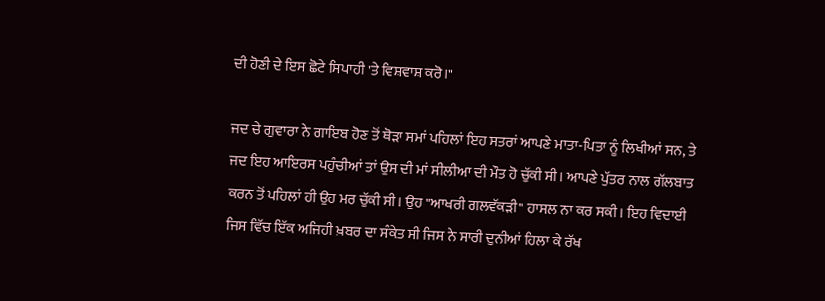ਦੀ ਹੋਣੀ ਦੇ ਇਸ ਛੋਟੇ ਸਿਪਾਹੀ 'ਤੇ ਵਿਸ਼ਵਾਸ਼ ਕਰੋ।"

ਜਦ ਚੇ ਗੁਵਾਰਾ ਨੇ ਗਾਇਬ ਹੋਣ ਤੋਂ ਥੋੜਾ ਸਮਾਂ ਪਹਿਲਾਂ ਇਹ ਸਤਰਾਂ ਆਪਣੇ ਮਾਤਾ-ਪਿਤਾ ਨੂੰ ਲਿਖੀਆਂ ਸਨ, ਤੇ ਜਦ ਇਹ ਆਇਰਸ ਪਹੁੰਚੀਆਂ ਤਾਂ ਉਸ ਦੀ ਮਾਂ ਸੀਲੀਆ ਦੀ ਮੌਤ ਹੋ ਚੁੱਕੀ ਸੀ। ਆਪਣੇ ਪੁੱਤਰ ਨਾਲ ਗੱਲਬਾਤ ਕਰਨ ਤੋਂ ਪਹਿਲਾਂ ਹੀ ਉਹ ਮਰ ਚੁੱਕੀ ਸੀ। ਉਹ "ਆਖਰੀ ਗਲਵੱਕੜੀ" ਹਾਸਲ ਨਾ ਕਰ ਸਕੀ। ਇਹ ਵਿਦਾਈ ਜਿਸ ਵਿੱਚ ਇੱਕ ਅਜਿਹੀ ਖ਼ਬਰ ਦਾ ਸੰਕੇਤ ਸੀ ਜਿਸ ਨੇ ਸਾਰੀ ਦੁਨੀਆਂ ਹਿਲਾ ਕੇ ਰੱਖ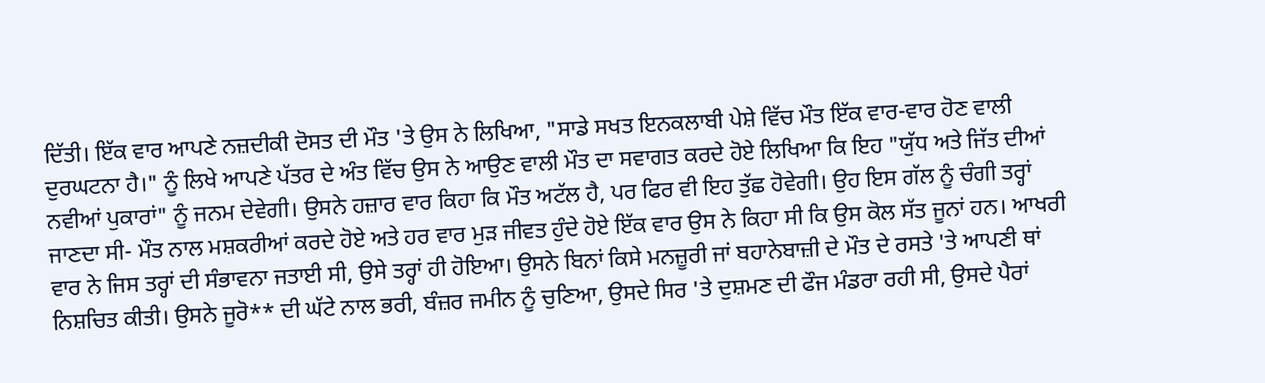ਦਿੱਤੀ। ਇੱਕ ਵਾਰ ਆਪਣੇ ਨਜ਼ਦੀਕੀ ਦੋਸਤ ਦੀ ਮੌਤ 'ਤੇ ਉਸ ਨੇ ਲਿਖਿਆ, "ਸਾਡੇ ਸਖਤ ਇਨਕਲਾਬੀ ਪੇਸ਼ੇ ਵਿੱਚ ਮੌਤ ਇੱਕ ਵਾਰ-ਵਾਰ ਹੋਣ ਵਾਲੀ ਦੁਰਘਟਨਾ ਹੈ।" ਨੂੰ ਲਿਖੇ ਆਪਣੇ ਪੱਤਰ ਦੇ ਅੰਤ ਵਿੱਚ ਉਸ ਨੇ ਆਉਣ ਵਾਲੀ ਮੌਤ ਦਾ ਸਵਾਗਤ ਕਰਦੇ ਹੋਏ ਲਿਖਿਆ ਕਿ ਇਹ "ਯੁੱਧ ਅਤੇ ਜਿੱਤ ਦੀਆਂ ਨਵੀਆਂ ਪੁਕਾਰਾਂ" ਨੂੰ ਜਨਮ ਦੇਵੇਗੀ। ਉਸਨੇ ਹਜ਼ਾਰ ਵਾਰ ਕਿਹਾ ਕਿ ਮੌਤ ਅਟੱਲ ਹੈ, ਪਰ ਫਿਰ ਵੀ ਇਹ ਤੁੱਛ ਹੋਵੇਗੀ। ਉਹ ਇਸ ਗੱਲ ਨੂੰ ਚੰਗੀ ਤਰ੍ਹਾਂ ਜਾਣਦਾ ਸੀ- ਮੌਤ ਨਾਲ ਮਸ਼ਕਰੀਆਂ ਕਰਦੇ ਹੋਏ ਅਤੇ ਹਰ ਵਾਰ ਮੁੜ ਜੀਵਤ ਹੁੰਦੇ ਹੋਏ ਇੱਕ ਵਾਰ ਉਸ ਨੇ ਕਿਹਾ ਸੀ ਕਿ ਉਸ ਕੋਲ ਸੱਤ ਜੂਨਾਂ ਹਨ। ਆਖਰੀ ਵਾਰ ਨੇ ਜਿਸ ਤਰ੍ਹਾਂ ਦੀ ਸੰਭਾਵਨਾ ਜਤਾਈ ਸੀ, ਉਸੇ ਤਰ੍ਹਾਂ ਹੀ ਹੋਇਆ। ਉਸਨੇ ਬਿਨਾਂ ਕਿਸੇ ਮਨਜ਼ੂਰੀ ਜਾਂ ਬਹਾਨੇਬਾਜ਼ੀ ਦੇ ਮੌਤ ਦੇ ਰਸਤੇ 'ਤੇ ਆਪਣੀ ਥਾਂ ਨਿਸ਼ਚਿਤ ਕੀਤੀ। ਉਸਨੇ ਜੂਰੋ** ਦੀ ਘੱਟੇ ਨਾਲ ਭਰੀ, ਬੰਜ਼ਰ ਜਮੀਨ ਨੂੰ ਚੁਣਿਆ, ਉਸਦੇ ਸਿਰ 'ਤੇ ਦੁਸ਼ਮਣ ਦੀ ਫੌਜ ਮੰਡਰਾ ਰਹੀ ਸੀ, ਉਸਦੇ ਪੈਰਾਂ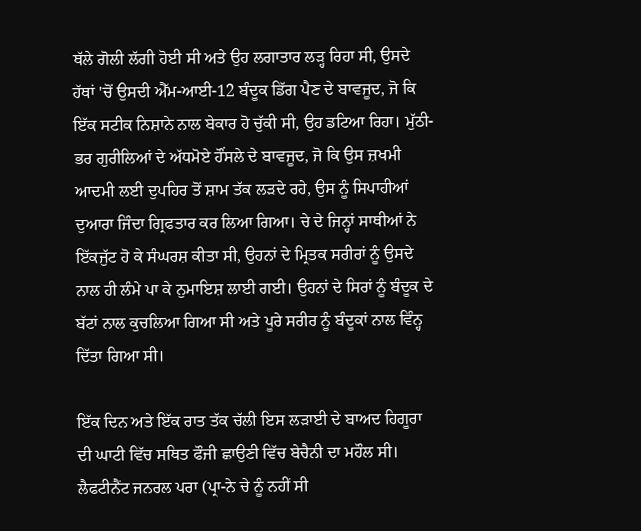ਥੱਲੇ ਗੋਲੀ ਲੱਗੀ ਹੋਈ ਸੀ ਅਤੇ ਉਹ ਲਗਾਤਾਰ ਲੜ੍ਹ ਰਿਹਾ ਸੀ, ਉਸਦੇ ਹੱਥਾਂ 'ਚੋਂ ਉਸਦੀ ਐੱਮ-ਆਈ-12 ਬੰਦੂਕ ਡਿੱਗ ਪੈਣ ਦੇ ਬਾਵਜੂਦ, ਜੋ ਕਿ ਇੱਕ ਸਟੀਕ ਨਿਸ਼ਾਨੇ ਨਾਲ ਬੇਕਾਰ ਹੋ ਚੁੱਕੀ ਸੀ, ਉਹ ਡਟਿਆ ਰਿਹਾ। ਮੁੱਠੀ-ਭਰ ਗੁਰੀਲਿਆਂ ਦੇ ਅੱਧਮੋਏ ਹੌਂਸਲੇ ਦੇ ਬਾਵਜੂਦ, ਜੋ ਕਿ ਉਸ ਜ਼ਖਮੀ ਆਦਮੀ ਲਈ ਦੁਪਹਿਰ ਤੋਂ ਸ਼ਾਮ ਤੱਕ ਲੜਦੇ ਰਹੇ, ਉਸ ਨੂੰ ਸਿਪਾਹੀਆਂ ਦੁਆਰਾ ਜਿੰਦਾ ਗ੍ਰਿਫਤਾਰ ਕਰ ਲਿਆ ਗਿਆ। ਚੇ ਦੇ ਜਿਨ੍ਹਾਂ ਸਾਥੀਆਂ ਨੇ ਇੱਕਜੁੱਟ ਹੋ ਕੇ ਸੰਘਰਸ਼ ਕੀਤਾ ਸੀ, ਉਹਨਾਂ ਦੇ ਮ੍ਰਿਤਕ ਸਰੀਰਾਂ ਨੂੰ ਉਸਦੇ ਨਾਲ ਹੀ ਲੰਮੇ ਪਾ ਕੇ ਨੁਮਾਇਸ਼ ਲਾਈ ਗਈ। ਉਹਨਾਂ ਦੇ ਸਿਰਾਂ ਨੂੰ ਬੰਦੂਕ ਦੇ ਬੱਟਾਂ ਨਾਲ ਕੁਚਲਿਆ ਗਿਆ ਸੀ ਅਤੇ ਪੂਰੇ ਸਰੀਰ ਨੂੰ ਬੰਦੂਕਾਂ ਨਾਲ ਵਿੰਨ੍ਹ ਦਿੱਤਾ ਗਿਆ ਸੀ।

ਇੱਕ ਦਿਨ ਅਤੇ ਇੱਕ ਰਾਤ ਤੱਕ ਚੱਲੀ ਇਸ ਲੜਾਈ ਦੇ ਬਾਅਦ ਹਿਗੂਰਾ ਦੀ ਘਾਟੀ ਵਿੱਚ ਸਥਿਤ ਫੌਜੀ ਛਾਉਣੀ ਵਿੱਚ ਬੇਚੈਨੀ ਦਾ ਮਹੌਲ ਸੀ। ਲੈਫਟੀਨੈਂਟ ਜਨਰਲ ਪਰਾ (ਪ੍ਰਾ-ਨੇ ਚੇ ਨੂੰ ਨਹੀਂ ਸੀ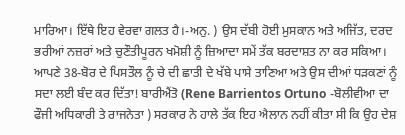ਮਾਰਿਆ। ਇੱਥੇ ਇਹ ਵੇਰਵਾ ਗਲਤ ਹੈ।-ਅਨੁ. ) ਉਸ ਦੱਬੀ ਹੋਈ ਮੁਸਕਾਨ ਅਤੇ ਅਜਿੱਤ, ਦਰਦ ਭਰੀਆਂ ਨਜ਼ਰਾਂ ਅਤੇ ਚੁਣੌਤੀਪੂਰਨ ਖਮੋਸ਼ੀ ਨੂੰ ਜ਼ਿਆਦਾ ਸਮੇਂ ਤੱਕ ਬਰਦਾਸ਼ਤ ਨਾ ਕਰ ਸਕਿਆ। ਆਪਣੇ 38-ਬੋਰ ਦੇ ਪਿਸਤੌਲ ਨੂੰ ਚੇ ਦੀ ਛਾਤੀ ਦੇ ਖੱਬੇ ਪਾਸੇ ਤਾਣਿਆ ਅਤੇ ਉਸ ਦੀਆਂ ਧੜਕਣਾਂ ਨੂੰ ਸਦਾ ਲਈ ਬੰਦ ਕਰ ਦਿੱਤਾ! ਬਾਰੀਐਂਤੋ (Rene Barrientos Ortuno -ਬੋਲੀਵੀਆ ਦਾ ਫੌਜੀ ਅਧਿਕਾਰੀ ਤੇ ਰਾਜਨੇਤਾ ) ਸਰਕਾਰ ਨੇ ਹਾਲੇ ਤੱਕ ਇਹ ਐਲਾਨ ਨਹੀਂ ਕੀਤਾ ਸੀ ਕਿ ਉਹ ਦੇਸ਼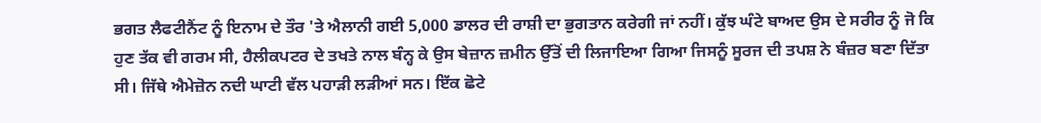ਭਗਤ ਲੈਫਟੀਨੈਂਟ ਨੂੰ ਇਨਾਮ ਦੇ ਤੌਰ 'ਤੇ ਐਲਾਨੀ ਗਈ 5,000 ਡਾਲਰ ਦੀ ਰਾਸ਼ੀ ਦਾ ਭੁਗਤਾਨ ਕਰੇਗੀ ਜਾਂ ਨਹੀਂ। ਕੁੱਝ ਘੰਟੇ ਬਾਅਦ ਉਸ ਦੇ ਸਰੀਰ ਨੂੰ ਜੋ ਕਿ ਹੁਣ ਤੱਕ ਵੀ ਗਰਮ ਸੀ, ਹੈਲੀਕਪਟਰ ਦੇ ਤਖਤੇ ਨਾਲ ਬੰਨ੍ਹ ਕੇ ਉਸ ਬੇਜ਼ਾਨ ਜ਼ਮੀਨ ਉੱਤੋਂ ਦੀ ਲਿਜਾਇਆ ਗਿਆ ਜਿਸਨੂੰ ਸੂਰਜ ਦੀ ਤਪਸ਼ ਨੇ ਬੰਜ਼ਰ ਬਣਾ ਦਿੱਤਾ ਸੀ। ਜਿੱਥੇ ਐਮੇਜ਼ੋਨ ਨਦੀ ਘਾਟੀ ਵੱਲ ਪਹਾੜੀ ਲੜੀਆਂ ਸਨ। ਇੱਕ ਛੋਟੇ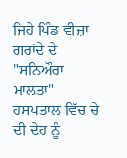ਜਿਹੇ ਪਿੰਡ ਵੀਜ਼ਾ ਗਰਾਂਦੇ ਦੇ "ਸਨਿਔਰਾ ਮਾਲਤਾ" ਹਸਪਤਾਲ ਵਿੱਚ ਚੇ ਦੀ ਦੇਹ ਨੂੰ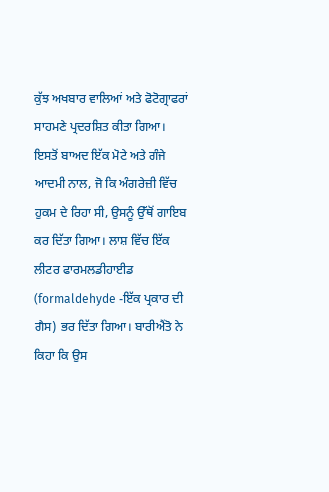ਕੁੱਝ ਅਖਬਾਰ ਵਾਲਿਆਂ ਅਤੇ ਫੋਟੋਗ੍ਰਾਫਰਾਂ ਸਾਹਮਣੇ ਪ੍ਰਦਰਸ਼ਿਤ ਕੀਤਾ ਗਿਆ। ਇਸਤੋਂ ਬਾਅਦ ਇੱਕ ਮੋਟੇ ਅਤੇ ਗੰਜੇ ਆਦਮੀ ਨਾਲ, ਜੋ ਕਿ ਅੰਗਰੇਜ਼ੀ ਵਿੱਚ ਹੁਕਮ ਦੇ ਰਿਹਾ ਸੀ, ਉਸਨੂੰ ਉੱਥੋਂ ਗਾਇਬ ਕਰ ਦਿੱਤਾ ਗਿਆ। ਲਾਸ਼ ਵਿੱਚ ਇੱਕ ਲੀਟਰ ਫਾਰਮਲਡੀਹਾਈਡ (formaldehyde -ਇੱਕ ਪ੍ਰਕਾਰ ਦੀ ਗੈਸ) ਭਰ ਦਿੱਤਾ ਗਿਆ। ਬਾਰੀਐਂਤੋ ਨੇ ਕਿਹਾ ਕਿ ਉਸ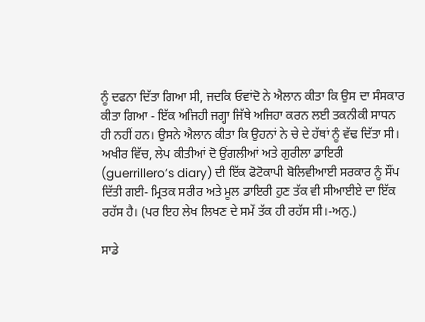ਨੂੰ ਦਫਨਾ ਦਿੱਤਾ ਗਿਆ ਸੀ, ਜਦਕਿ ਓਵਾਂਦੋ ਨੇ ਐਲਾਨ ਕੀਤਾ ਕਿ ਉਸ ਦਾ ਸੰਸਕਾਰ ਕੀਤਾ ਗਿਆ - ਇੱਕ ਅਜਿਹੀ ਜਗ੍ਹਾ ਜਿੱਥੇ ਅਜਿਹਾ ਕਰਨ ਲਈ ਤਕਨੀਕੀ ਸਾਧਨ ਹੀ ਨਹੀਂ ਹਨ। ਉਸਨੇ ਐਲਾਨ ਕੀਤਾ ਕਿ ਉਹਨਾਂ ਨੇ ਚੇ ਦੇ ਹੱਥਾਂ ਨੂੰ ਵੱਢ ਦਿੱਤਾ ਸੀ। ਅਖੀਰ ਵਿੱਚ, ਲੇਪ ਕੀਤੀਆਂ ਦੋ ਉਂਗਲੀਆਂ ਅਤੇ ਗੁਰੀਲਾ ਡਾਇਰੀ (guerrillero’s diary) ਦੀ ਇੱਕ ਫੋਟੋਕਾਪੀ ਬੋਲਿਵੀਆਈ ਸਰਕਾਰ ਨੂੰ ਸੌਂਪ ਦਿੱਤੀ ਗਈ- ਮ੍ਰਿਤਕ ਸਰੀਰ ਅਤੇ ਮੂਲ ਡਾਇਰੀ ਹੁਣ ਤੱਕ ਵੀ ਸੀਆਈਏ ਦਾ ਇੱਕ ਰਹੱਸ ਹੈ। (ਪਰ ਇਹ ਲੇਖ ਲਿਖਣ ਦੇ ਸਮੇਂ ਤੱਕ ਹੀ ਰਹੱਸ ਸੀ।-ਅਨੁ.)

ਸਾਡੇ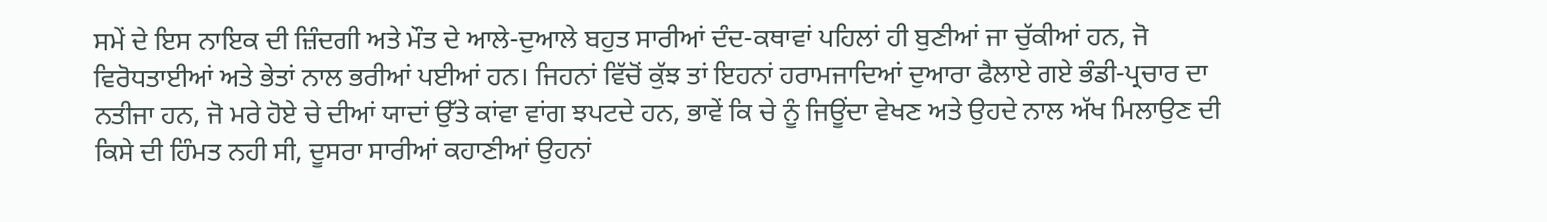ਸਮੇਂ ਦੇ ਇਸ ਨਾਇਕ ਦੀ ਜ਼ਿੰਦਗੀ ਅਤੇ ਮੌਤ ਦੇ ਆਲੇ-ਦੁਆਲੇ ਬਹੁਤ ਸਾਰੀਆਂ ਦੰਦ-ਕਥਾਵਾਂ ਪਹਿਲਾਂ ਹੀ ਬੁਣੀਆਂ ਜਾ ਚੁੱਕੀਆਂ ਹਨ, ਜੋ ਵਿਰੋਧਤਾਈਆਂ ਅਤੇ ਭੇਤਾਂ ਨਾਲ ਭਰੀਆਂ ਪਈਆਂ ਹਨ। ਜਿਹਨਾਂ ਵਿੱਚੋਂ ਕੁੱਝ ਤਾਂ ਇਹਨਾਂ ਹਰਾਮਜਾਦਿਆਂ ਦੁਆਰਾ ਫੈਲਾਏ ਗਏ ਭੰਡੀ-ਪ੍ਰਚਾਰ ਦਾ ਨਤੀਜਾ ਹਨ, ਜੋ ਮਰੇ ਹੋਏ ਚੇ ਦੀਆਂ ਯਾਦਾਂ ਉੱਤੇ ਕਾਂਵਾ ਵਾਂਗ ਝਪਟਦੇ ਹਨ, ਭਾਵੇਂ ਕਿ ਚੇ ਨੂੰ ਜਿਊਂਦਾ ਵੇਖਣ ਅਤੇ ਉਹਦੇ ਨਾਲ ਅੱਖ ਮਿਲਾਉਣ ਦੀ ਕਿਸੇ ਦੀ ਹਿੰਮਤ ਨਹੀ ਸੀ, ਦੂਸਰਾ ਸਾਰੀਆਂ ਕਹਾਣੀਆਂ ਉਹਨਾਂ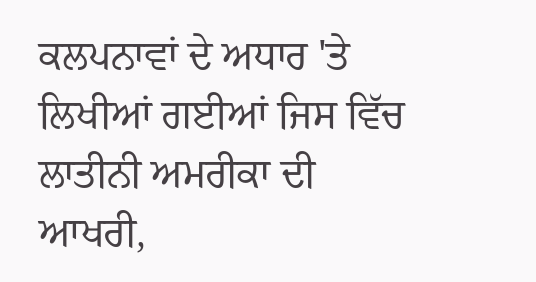ਕਲਪਨਾਵਾਂ ਦੇ ਅਧਾਰ 'ਤੇ ਲਿਖੀਆਂ ਗਈਆਂ ਜਿਸ ਵਿੱਚ ਲਾਤੀਨੀ ਅਮਰੀਕਾ ਦੀ ਆਖਰੀ,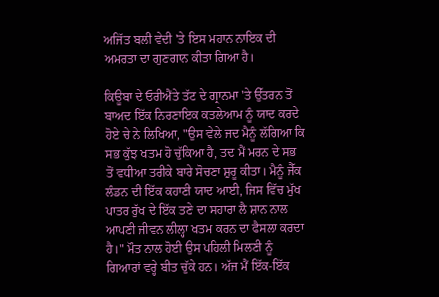ਅਜਿੱਤ ਬਲੀ ਵੇਦੀ 'ਤੇ ਇਸ ਮਹਾਨ ਨਾਇਕ ਦੀ ਅਮਰਤਾ ਦਾ ਗੁਣਗਾਨ ਕੀਤਾ ਗਿਆ ਹੈ।

ਕਿਊਬਾ ਦੇ ਓਰੀਐਂਤੇ ਤੱਟ ਦੇ ਗ੍ਰਾਨਮਾ 'ਤੇ ਉੱਤਰਨ ਤੋਂ ਬਾਅਦ ਇੱਕ ਨਿਰਣਾਇਕ ਕਤਲੇਆਮ ਨੂੰ ਯਾਦ ਕਰਦੇ ਹੋਏ ਚੇ ਨੇ ਲਿਖਿਆ, "ਉਸ ਵੇਲੇ ਜਦ ਮੈਨੂੰ ਲੱਗਿਆ ਕਿ ਸਭ ਕੁੱਝ ਖਤਮ ਹੋ ਚੁੱਕਿਆ ਹੈ, ਤਦ ਮੈਂ ਮਰਨ ਦੇ ਸਭ ਤੋਂ ਵਧੀਆ ਤਰੀਕੇ ਬਾਰੇ ਸੋਚਣਾ ਸ਼ੁਰੂ ਕੀਤਾ। ਮੈਨੂੰ ਜੈੱਕ ਲੰਡਨ ਦੀ ਇੱਕ ਕਹਾਣੀ ਯਾਦ ਆਈ, ਜਿਸ ਵਿੱਚ ਮੁੱਖ ਪਾਤਰ ਰੁੱਖ ਦੇ ਇੱਕ ਤਣੇ ਦਾ ਸਹਾਰਾ ਲੈ ਸ਼ਾਨ ਨਾਲ ਆਪਣੀ ਜੀਵਨ ਲੀਲ੍ਹਾ ਖਤਮ ਕਰਨ ਦਾ ਫੈਸਲਾ ਕਰਦਾ ਹੈ।" ਮੌਤ ਨਾਲ ਹੋਈ ਉਸ ਪਹਿਲੀ ਮਿਲਣੀ ਨੂੰ ਗਿਆਰਾਂ ਵਰ੍ਹੇ ਬੀਤ ਚੁੱਕੇ ਹਨ। ਅੱਜ ਮੈਂ ਇੱਕ-ਇੱਕ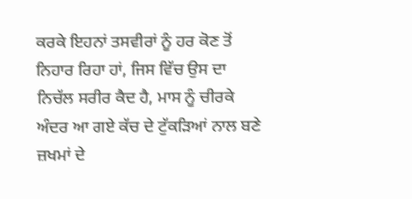ਕਰਕੇ ਇਹਨਾਂ ਤਸਵੀਰਾਂ ਨੂੰ ਹਰ ਕੋਣ ਤੋਂ ਨਿਹਾਰ ਰਿਹਾ ਹਾਂ, ਜਿਸ ਵਿੱਚ ਉਸ ਦਾ ਨਿਚੱਲ ਸਰੀਰ ਕੈਦ ਹੈ, ਮਾਸ ਨੂੰ ਚੀਰਕੇ ਅੰਦਰ ਆ ਗਏ ਕੱਚ ਦੇ ਟੁੱਕੜਿਆਂ ਨਾਲ ਬਣੇ ਜ਼ਖਮਾਂ ਦੇ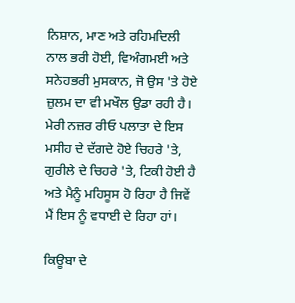ਨਿਸ਼ਾਨ, ਮਾਣ ਅਤੇ ਰਹਿਮਦਿਲੀ ਨਾਲ ਭਰੀ ਹੋਈ, ਵਿਅੰਗਮਈ ਅਤੇ ਸਨੇਹਭਰੀ ਮੁਸਕਾਨ, ਜੋ ਉਸ 'ਤੇ ਹੋਏ ਜ਼ੁਲਮ ਦਾ ਵੀ ਮਖੌਲ ਉਡਾ ਰਹੀ ਹੈ। ਮੇਰੀ ਨਜ਼ਰ ਰੀਓ ਪਲਾਤਾ ਦੇ ਇਸ ਮਸੀਹ ਦੇ ਦੱਗਦੇ ਹੋਏ ਚਿਹਰੇ 'ਤੇ, ਗੁਰੀਲੇ ਦੇ ਚਿਹਰੇ 'ਤੇ, ਟਿਕੀ ਹੋਈ ਹੈ ਅਤੇ ਮੈਨੂੰ ਮਹਿਸੂਸ ਹੋ ਰਿਹਾ ਹੈ ਜਿਵੇਂ ਮੈਂ ਇਸ ਨੂੰ ਵਧਾਈ ਦੇ ਰਿਹਾ ਹਾਂ।

ਕਿਊਬਾ ਦੇ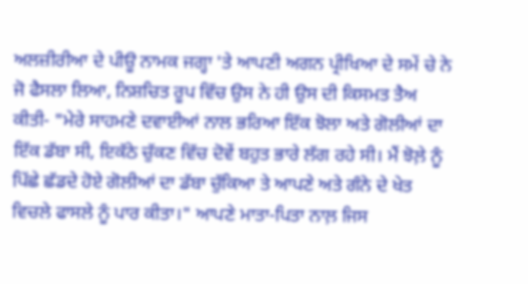ਅਲਜ਼ੀਰੀਆ ਦੇ ਪੀਊ ਨਾਮਕ ਜਗ੍ਹਾ 'ਤੇ ਆਪਣੀ ਅਗਨ ਪ੍ਰੀਖਿਆ ਦੇ ਸਮੇਂ ਚੇ ਨੇ ਜੋ ਫੈਸਲਾ ਲਿਆ, ਨਿਸ਼ਚਿਤ ਰੂਪ ਵਿੱਚ ਉਸ ਨੇ ਹੀ ਉਸ ਦੀ ਕਿਸਮਤ ਤੈਅ ਕੀਤੀ- "ਮੇਰੇ ਸਾਹਮਣੇ ਦਵਾਈਆਂ ਨਾਲ ਭਰਿਆ ਇੱਕ ਝੋਲਾ ਅਤੇ ਗੋਲੀਆਂ ਦਾ ਇੱਕ ਡੱਬਾ ਸੀ, ਇਕੱਠੇ ਚੁੱਕਣ ਵਿੱਚ ਦੋਵੇਂ ਬਹੁਤ ਭਾਰੇ ਲੱਗ ਰਹੇ ਸੀ। ਮੈਂ ਝੋਲ਼ੇ ਨੂੰ ਪਿੱਛੇ ਛੱਡਦੇ ਹੋਏ ਗੋਲੀਆਂ ਦਾ ਡੱਬਾ ਚੁੱਕਿਆ ਤੇ ਆਪਣੇ ਅਤੇ ਗੰਨੇ ਦੇ ਖੇਤ ਵਿਚਲੇ ਫਾਸਲੇ ਨੂੰ ਪਾਰ ਕੀਤਾ।" ਆਪਣੇ ਮਾਤਾ-ਪਿਤਾ ਨਾਲ਼ ਜਿਸ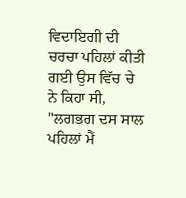ਵਿਦਾਇਗੀ ਦੀ ਚਰਚਾ ਪਹਿਲਾਂ ਕੀਤੀ ਗਈ ਉਸ ਵਿੱਚ ਚੇ ਨੇ ਕਿਹਾ ਸੀ, "ਲਗਭਗ ਦਸ ਸਾਲ ਪਹਿਲਾਂ ਮੈਂ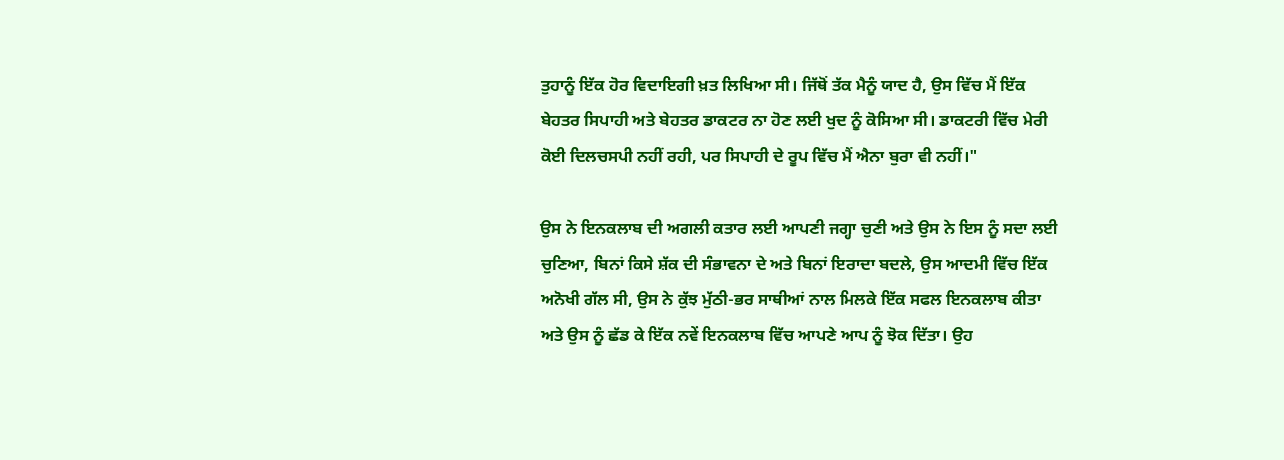ਤੁਹਾਨੂੰ ਇੱਕ ਹੋਰ ਵਿਦਾਇਗੀ ਖ਼ਤ ਲਿਖਿਆ ਸੀ। ਜਿੱਥੋਂ ਤੱਕ ਮੈਨੂੰ ਯਾਦ ਹੈ, ਉਸ ਵਿੱਚ ਮੈਂ ਇੱਕ ਬੇਹਤਰ ਸਿਪਾਹੀ ਅਤੇ ਬੇਹਤਰ ਡਾਕਟਰ ਨਾ ਹੋਣ ਲਈ ਖੁਦ ਨੂੰ ਕੋਸਿਆ ਸੀ। ਡਾਕਟਰੀ ਵਿੱਚ ਮੇਰੀ ਕੋਈ ਦਿਲਚਸਪੀ ਨਹੀਂ ਰਹੀ, ਪਰ ਸਿਪਾਹੀ ਦੇ ਰੂਪ ਵਿੱਚ ਮੈਂ ਐਨਾ ਬੁਰਾ ਵੀ ਨਹੀਂ।"

ਉਸ ਨੇ ਇਨਕਲਾਬ ਦੀ ਅਗਲੀ ਕਤਾਰ ਲਈ ਆਪਣੀ ਜਗ੍ਹਾ ਚੁਣੀ ਅਤੇ ਉਸ ਨੇ ਇਸ ਨੂੰ ਸਦਾ ਲਈ ਚੁਣਿਆ, ਬਿਨਾਂ ਕਿਸੇ ਸ਼ੱਕ ਦੀ ਸੰਭਾਵਨਾ ਦੇ ਅਤੇ ਬਿਨਾਂ ਇਰਾਦਾ ਬਦਲੇ, ਉਸ ਆਦਮੀ ਵਿੱਚ ਇੱਕ ਅਨੋਖੀ ਗੱਲ ਸੀ, ਉਸ ਨੇ ਕੁੱਝ ਮੁੱਠੀ-ਭਰ ਸਾਥੀਆਂ ਨਾਲ ਮਿਲਕੇ ਇੱਕ ਸਫਲ ਇਨਕਲਾਬ ਕੀਤਾ ਅਤੇ ਉਸ ਨੂੰ ਛੱਡ ਕੇ ਇੱਕ ਨਵੇਂ ਇਨਕਲਾਬ ਵਿੱਚ ਆਪਣੇ ਆਪ ਨੂੰ ਝੋਕ ਦਿੱਤਾ। ਉਹ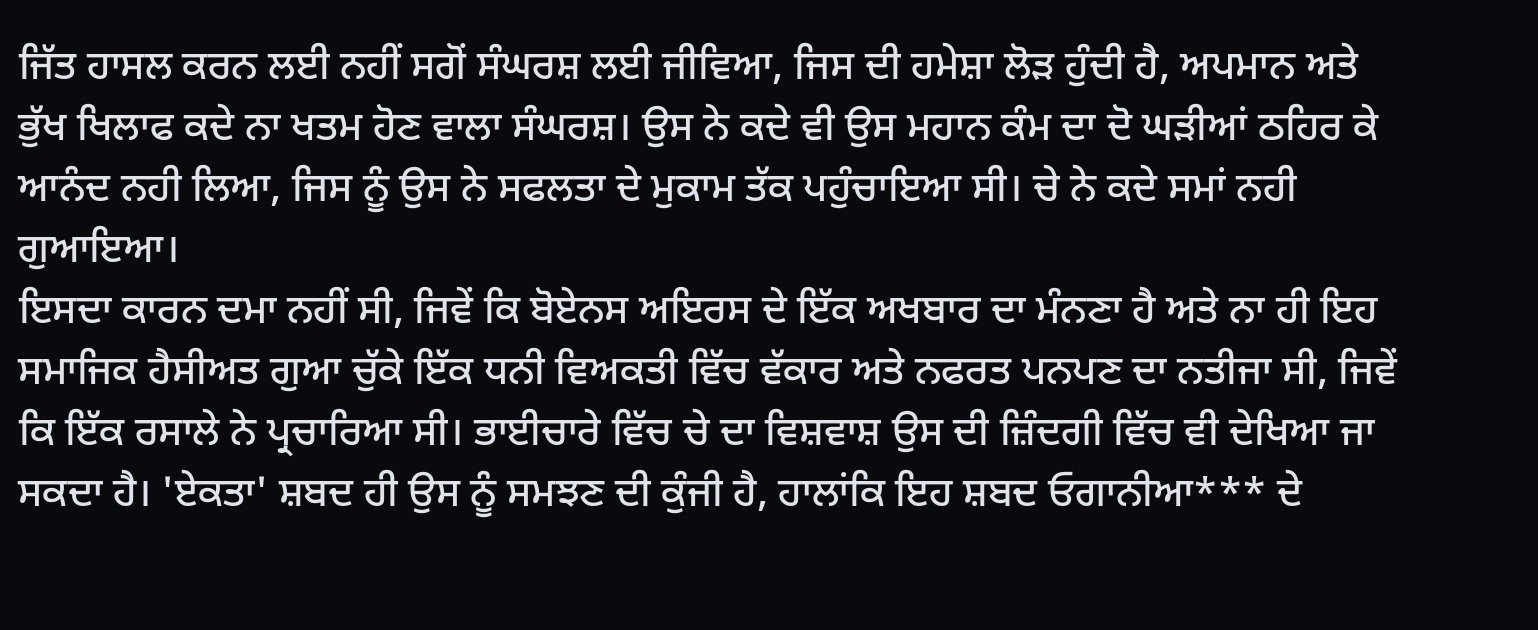ਜਿੱਤ ਹਾਸਲ ਕਰਨ ਲਈ ਨਹੀਂ ਸਗੋਂ ਸੰਘਰਸ਼ ਲਈ ਜੀਵਿਆ, ਜਿਸ ਦੀ ਹਮੇਸ਼ਾ ਲੋੜ ਹੁੰਦੀ ਹੈ, ਅਪਮਾਨ ਅਤੇ ਭੁੱਖ ਖਿਲਾਫ ਕਦੇ ਨਾ ਖਤਮ ਹੋਣ ਵਾਲਾ ਸੰਘਰਸ਼। ਉਸ ਨੇ ਕਦੇ ਵੀ ਉਸ ਮਹਾਨ ਕੰਮ ਦਾ ਦੋ ਘੜੀਆਂ ਠਹਿਰ ਕੇ ਆਨੰਦ ਨਹੀ ਲਿਆ, ਜਿਸ ਨੂੰ ਉਸ ਨੇ ਸਫਲਤਾ ਦੇ ਮੁਕਾਮ ਤੱਕ ਪਹੁੰਚਾਇਆ ਸੀ। ਚੇ ਨੇ ਕਦੇ ਸਮਾਂ ਨਹੀ ਗੁਆਇਆ।
ਇਸਦਾ ਕਾਰਨ ਦਮਾ ਨਹੀਂ ਸੀ, ਜਿਵੇਂ ਕਿ ਬੋਏਨਸ ਅਇਰਸ ਦੇ ਇੱਕ ਅਖਬਾਰ ਦਾ ਮੰਨਣਾ ਹੈ ਅਤੇ ਨਾ ਹੀ ਇਹ ਸਮਾਜਿਕ ਹੈਸੀਅਤ ਗੁਆ ਚੁੱਕੇ ਇੱਕ ਧਨੀ ਵਿਅਕਤੀ ਵਿੱਚ ਵੱਕਾਰ ਅਤੇ ਨਫਰਤ ਪਨਪਣ ਦਾ ਨਤੀਜਾ ਸੀ, ਜਿਵੇਂ ਕਿ ਇੱਕ ਰਸਾਲੇ ਨੇ ਪ੍ਰਚਾਰਿਆ ਸੀ। ਭਾਈਚਾਰੇ ਵਿੱਚ ਚੇ ਦਾ ਵਿਸ਼ਵਾਸ਼ ਉਸ ਦੀ ਜ਼ਿੰਦਗੀ ਵਿੱਚ ਵੀ ਦੇਖਿਆ ਜਾ ਸਕਦਾ ਹੈ। 'ਏਕਤਾ' ਸ਼ਬਦ ਹੀ ਉਸ ਨੂੰ ਸਮਝਣ ਦੀ ਕੁੰਜੀ ਹੈ, ਹਾਲਾਂਕਿ ਇਹ ਸ਼ਬਦ ਓਗਾਨੀਆ*** ਦੇ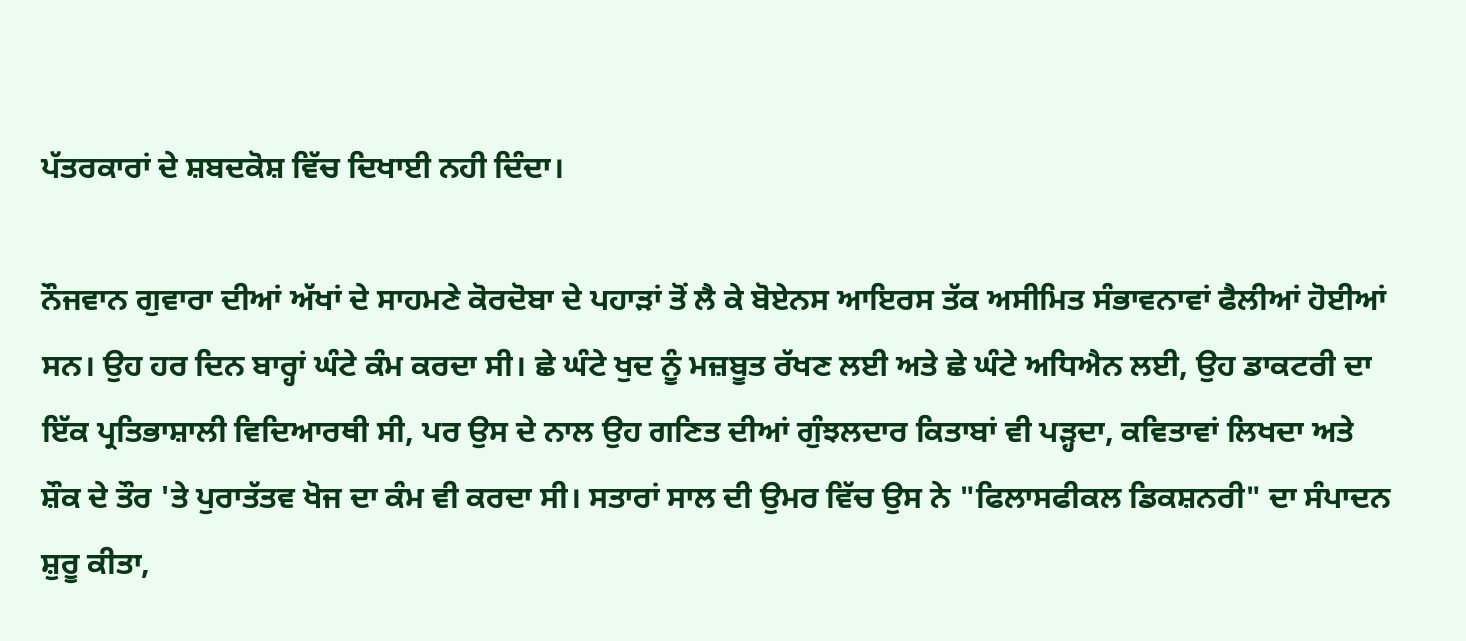ਪੱਤਰਕਾਰਾਂ ਦੇ ਸ਼ਬਦਕੋਸ਼ ਵਿੱਚ ਦਿਖਾਈ ਨਹੀ ਦਿੰਦਾ।

ਨੌਜਵਾਨ ਗੁਵਾਰਾ ਦੀਆਂ ਅੱਖਾਂ ਦੇ ਸਾਹਮਣੇ ਕੋਰਦੋਬਾ ਦੇ ਪਹਾੜਾਂ ਤੋਂ ਲੈ ਕੇ ਬੋਏਨਸ ਆਇਰਸ ਤੱਕ ਅਸੀਮਿਤ ਸੰਭਾਵਨਾਵਾਂ ਫੈਲੀਆਂ ਹੋਈਆਂ ਸਨ। ਉਹ ਹਰ ਦਿਨ ਬਾਰ੍ਹਾਂ ਘੰਟੇ ਕੰਮ ਕਰਦਾ ਸੀ। ਛੇ ਘੰਟੇ ਖੁਦ ਨੂੰ ਮਜ਼ਬੂਤ ਰੱਖਣ ਲਈ ਅਤੇ ਛੇ ਘੰਟੇ ਅਧਿਐਨ ਲਈ, ਉਹ ਡਾਕਟਰੀ ਦਾ ਇੱਕ ਪ੍ਰਤਿਭਾਸ਼ਾਲੀ ਵਿਦਿਆਰਥੀ ਸੀ, ਪਰ ਉਸ ਦੇ ਨਾਲ ਉਹ ਗਣਿਤ ਦੀਆਂ ਗੁੰਝਲਦਾਰ ਕਿਤਾਬਾਂ ਵੀ ਪੜ੍ਹਦਾ, ਕਵਿਤਾਵਾਂ ਲਿਖਦਾ ਅਤੇ ਸ਼ੌਕ ਦੇ ਤੌਰ 'ਤੇ ਪੁਰਾਤੱਤਵ ਖੋਜ ਦਾ ਕੰਮ ਵੀ ਕਰਦਾ ਸੀ। ਸਤਾਰਾਂ ਸਾਲ ਦੀ ਉਮਰ ਵਿੱਚ ਉਸ ਨੇ "ਫਿਲਾਸਫੀਕਲ ਡਿਕਸ਼ਨਰੀ" ਦਾ ਸੰਪਾਦਨ ਸ਼ੁਰੂ ਕੀਤਾ,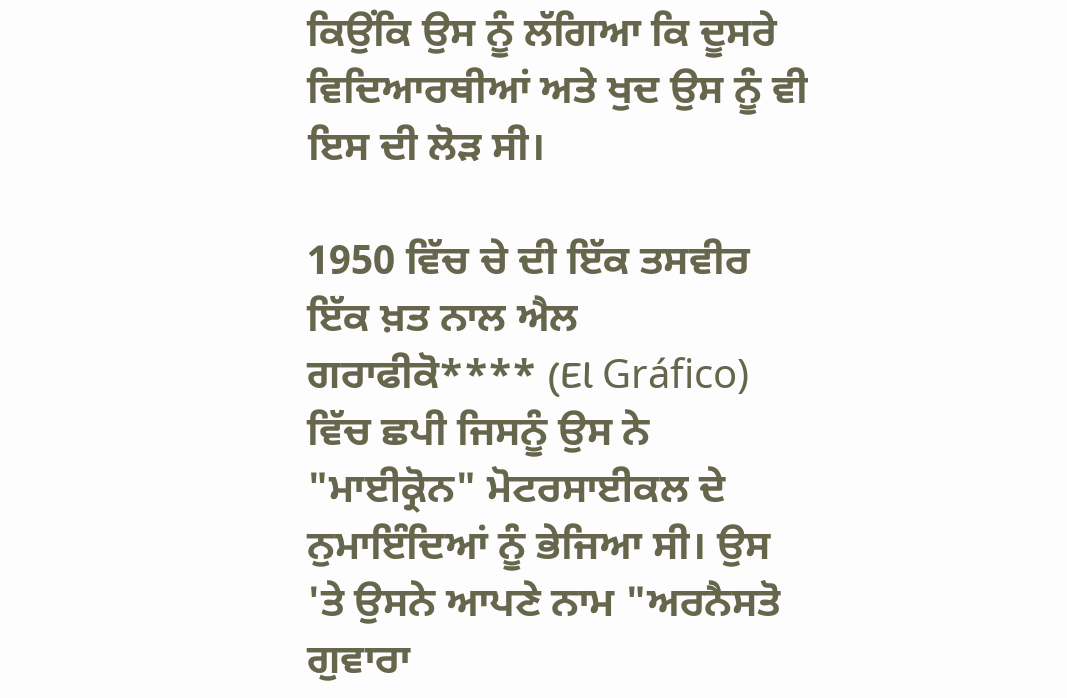ਕਿਉਂਕਿ ਉਸ ਨੂੰ ਲੱਗਿਆ ਕਿ ਦੂਸਰੇ ਵਿਦਿਆਰਥੀਆਂ ਅਤੇ ਖੁਦ ਉਸ ਨੂੰ ਵੀ ਇਸ ਦੀ ਲੋੜ ਸੀ।

1950 ਵਿੱਚ ਚੇ ਦੀ ਇੱਕ ਤਸਵੀਰ ਇੱਕ ਖ਼ਤ ਨਾਲ ਐਲ ਗਰਾਫੀਕੋ**** (El Gráfico) ਵਿੱਚ ਛਪੀ ਜਿਸਨੂੰ ਉਸ ਨੇ "ਮਾਈਕ੍ਰੋਨ" ਮੋਟਰਸਾਈਕਲ ਦੇ ਨੁਮਾਇੰਦਿਆਂ ਨੂੰ ਭੇਜਿਆ ਸੀ। ਉਸ 'ਤੇ ਉਸਨੇ ਆਪਣੇ ਨਾਮ "ਅਰਨੈਸਤੋ ਗੁਵਾਰਾ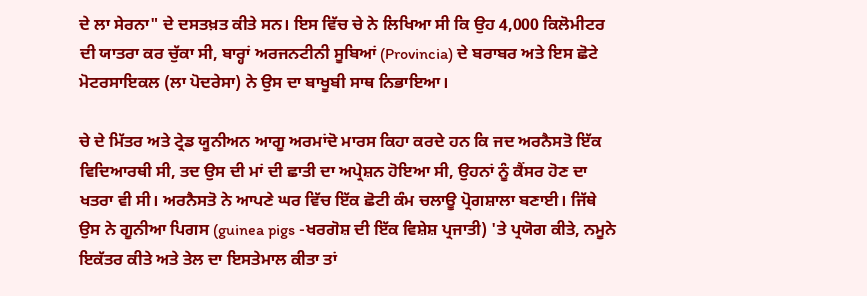ਦੇ ਲਾ ਸੇਰਨਾ" ਦੇ ਦਸਤਖ਼ਤ ਕੀਤੇ ਸਨ। ਇਸ ਵਿੱਚ ਚੇ ਨੇ ਲਿਖਿਆ ਸੀ ਕਿ ਉਹ 4,000 ਕਿਲੋਮੀਟਰ ਦੀ ਯਾਤਰਾ ਕਰ ਚੁੱਕਾ ਸੀ, ਬਾਰ੍ਹਾਂ ਅਰਜਨਟੀਨੀ ਸੂਬਿਆਂ (Provincia) ਦੇ ਬਰਾਬਰ ਅਤੇ ਇਸ ਛੋਟੇ ਮੋਟਰਸਾਇਕਲ (ਲਾ ਪੋਦਰੇਸਾ) ਨੇ ਉਸ ਦਾ ਬਾਖੂਬੀ ਸਾਥ ਨਿਭਾਇਆ।

ਚੇ ਦੇ ਮਿੱਤਰ ਅਤੇ ਟ੍ਰੇਡ ਯੂਨੀਅਨ ਆਗੂ ਅਰਮਾਂਦੋ ਮਾਰਸ ਕਿਹਾ ਕਰਦੇ ਹਨ ਕਿ ਜਦ ਅਰਨੈਸਤੋ ਇੱਕ ਵਿਦਿਆਰਥੀ ਸੀ, ਤਦ ਉਸ ਦੀ ਮਾਂ ਦੀ ਛਾਤੀ ਦਾ ਅਪ੍ਰੇਸ਼ਨ ਹੋਇਆ ਸੀ, ਉਹਨਾਂ ਨੂੰ ਕੈਂਸਰ ਹੋਣ ਦਾ ਖਤਰਾ ਵੀ ਸੀ। ਅਰਨੈਸਤੋ ਨੇ ਆਪਣੇ ਘਰ ਵਿੱਚ ਇੱਕ ਛੋਟੀ ਕੰਮ ਚਲਾਊ ਪ੍ਰੋਗਸ਼ਾਲਾ ਬਣਾਈ। ਜਿੱਥੇ ਉਸ ਨੇ ਗੂਨੀਆ ਪਿਗਸ (guinea pigs -ਖਰਗੋਸ਼ ਦੀ ਇੱਕ ਵਿਸ਼ੇਸ਼ ਪ੍ਰਜਾਤੀ) 'ਤੇ ਪ੍ਰਯੋਗ ਕੀਤੇ, ਨਮੂਨੇ ਇਕੱਤਰ ਕੀਤੇ ਅਤੇ ਤੇਲ ਦਾ ਇਸਤੇਮਾਲ ਕੀਤਾ ਤਾਂ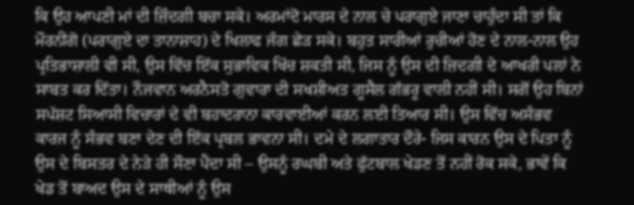ਕਿ ਉਹ ਆਪਣੀ ਮਾਂ ਦੀ ਜ਼ਿੰਦਗੀ ਬਚਾ ਸਕੇ। ਅਰਮਾਂਦੋ ਮਾਰਸ ਦੇ ਨਾਲ ਚੇ ਪਰਾਗੁਏ ਜਾਣਾ ਚਾਹੁੰਦਾ ਸੀ ਤਾਂ ਕਿ ਮੌਰਨੀਂਗੋ (ਪਰਾਗੁਏ ਦਾ ਤਾਨਾਸ਼ਾਹ) ਦੇ ਖਿਲਾਫ ਜੰਗ ਛੇੜ ਸਕੇ। ਬਹੁਤ ਸਾਰੀਆਂ ਰੁਚੀਆਂ ਹੋਣ ਦੇ ਨਾਲ-ਨਾਲ ਉਹ ਪ੍ਰਤਿਭਾਸ਼ਾਲੀ ਵੀ ਸੀ, ਉਸ ਵਿੱਚ ਇੱਕ ਸੁਭਾਵਿਕ ਖਿੱਚ ਸ਼ਕਤੀ ਸੀ, ਜਿਸ ਨੂੰ ਉਸ ਦੀ ਜ਼ਿਦਗੀ ਦੇ ਆਖਰੀ ਪਲਾਂ ਨੇ ਸਾਬਤ ਕਰ ਦਿੱਤਾ। ਨੌਜਵਾਨ ਅਰਨੈਸਤੋ ਗੁਵਾਰਾ ਦੀ ਸਖਸ਼ੀਅਤ ਗੂਸੈਲ ਗੱਭਰੂ ਵਾਲੀ ਨਹੀਂ ਸੀ। ਸਗੋਂ ਉਹ ਬਿਨਾਂ ਸਪੱਸ਼ਟ ਸਿਆਸੀ ਵਿਚਾਰਾਂ ਦੇ ਵੀ ਬਹਾਦਰਾਨਾ ਕਾਰਵਾਈਆਂ ਕਰਨ ਲਈ ਤਿਆਰ ਸੀ। ਉਸ ਵਿੱਚ ਅਸੰਭਵ ਕਾਰਜ ਨੂੰ ਸੰਭਵ ਬਣਾ ਦੇਣ ਦੀ ਇੱਕ ਪ੍ਰਬਲ ਭਾਵਨਾ ਸੀ। ਦਮੇ ਦੇ ਲਗਾਤਾਰ ਦੌਰੇ- ਜਿਸ ਕਾਰਨ ਉਸ ਦੇ ਪਿਤਾ ਨੂੰ ਉਸ ਦੇ ਬਿਸਤਰ ਦੇ ਨੇੜੇ ਹੀ ਸੌਣਾ ਪੈਂਦਾ ਸੀ – ਉਸਨੂੰ ਰਘਬੀ ਅਤੇ ਫੁੱਟਬਾਲ ਖੇਡਣ ਤੋਂ ਨਹੀਂ ਰੋਕ ਸਕੇ, ਭਾਵੇਂ ਕਿ ਖੇਡ ਤੋਂ ਬਾਅਦ ਉਸ ਦੇ ਸਾਥੀਆਂ ਨੂੰ ਉਸ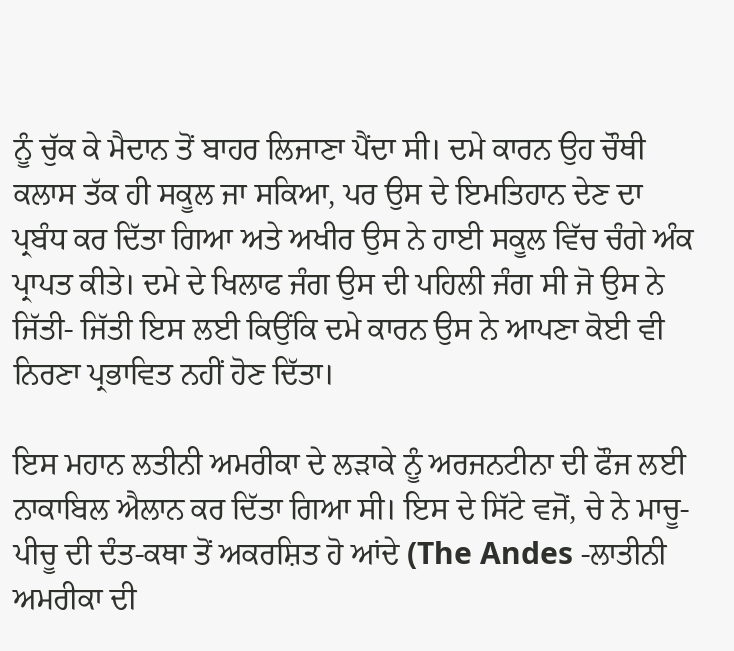ਨੂੰ ਚੁੱਕ ਕੇ ਮੈਦਾਨ ਤੋਂ ਬਾਹਰ ਲਿਜਾਣਾ ਪੈਂਦਾ ਸੀ। ਦਮੇ ਕਾਰਨ ਉਹ ਚੌਥੀ ਕਲਾਸ ਤੱਕ ਹੀ ਸਕੂਲ ਜਾ ਸਕਿਆ, ਪਰ ਉਸ ਦੇ ਇਮਤਿਹਾਨ ਦੇਣ ਦਾ ਪ੍ਰਬੰਧ ਕਰ ਦਿੱਤਾ ਗਿਆ ਅਤੇ ਅਖੀਰ ਉਸ ਨੇ ਹਾਈ ਸਕੂਲ ਵਿੱਚ ਚੰਗੇ ਅੰਕ ਪ੍ਰਾਪਤ ਕੀਤੇ। ਦਮੇ ਦੇ ਖਿਲਾਫ ਜੰਗ ਉਸ ਦੀ ਪਹਿਲੀ ਜੰਗ ਸੀ ਜੋ ਉਸ ਨੇ ਜਿੱਤੀ- ਜਿੱਤੀ ਇਸ ਲਈ ਕਿਉਂਕਿ ਦਮੇ ਕਾਰਨ ਉਸ ਨੇ ਆਪਣਾ ਕੋਈ ਵੀ ਨਿਰਣਾ ਪ੍ਰਭਾਵਿਤ ਨਹੀਂ ਹੋਣ ਦਿੱਤਾ।

ਇਸ ਮਹਾਨ ਲਤੀਨੀ ਅਮਰੀਕਾ ਦੇ ਲੜਾਕੇ ਨੂੰ ਅਰਜਨਟੀਨਾ ਦੀ ਫੌਜ ਲਈ ਨਾਕਾਬਿਲ ਐਲਾਨ ਕਰ ਦਿੱਤਾ ਗਿਆ ਸੀ। ਇਸ ਦੇ ਸਿੱਟੇ ਵਜੋਂ, ਚੇ ਨੇ ਮਾਚੂ-ਪੀਚੂ ਦੀ ਦੰਤ-ਕਥਾ ਤੋਂ ਅਕਰਸ਼ਿਤ ਹੋ ਆਂਦੇ (The Andes -ਲਾਤੀਨੀ ਅਮਰੀਕਾ ਦੀ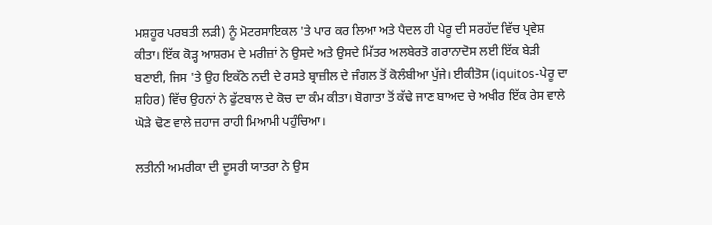ਮਸ਼ਹੂਰ ਪਰਬਤੀ ਲੜੀ) ਨੂੰ ਮੋਟਰਸਾਇਕਲ 'ਤੇ ਪਾਰ ਕਰ ਲਿਆ ਅਤੇ ਪੈਦਲ ਹੀ ਪੇਰੂ ਦੀ ਸਰਹੱਦ ਵਿੱਚ ਪ੍ਰਵੇਸ਼ ਕੀਤਾ। ਇੱਕ ਕੋੜ੍ਹ ਆਸ਼ਰਮ ਦੇ ਮਰੀਜ਼ਾਂ ਨੇ ਉਸਦੇ ਅਤੇ ਉਸਦੇ ਮਿੱਤਰ ਅਲਬੇਰਤੋ ਗਰਾਨਾਦੋਸ ਲਈ ਇੱਕ ਬੇੜੀ ਬਣਾਈ, ਜਿਸ 'ਤੇ ਉਹ ਇਕੱਠੇ ਨਦੀ ਦੇ ਰਸਤੇ ਬ੍ਰਾਜ਼ੀਲ ਦੇ ਜੰਗਲ ਤੋਂ ਕੋਲੰਬੀਆ ਪੁੱਜੇ। ਈਕੀਤੋਸ (iquitos-ਪੇਰੂ ਦਾ ਸ਼ਹਿਰ) ਵਿੱਚ ਉਹਨਾਂ ਨੇ ਫੁੱਟਬਾਲ ਦੇ ਕੋਚ ਦਾ ਕੰਮ ਕੀਤਾ। ਬੋਗਾਤਾ ਤੋਂ ਕੱਢੇ ਜਾਣ ਬਾਅਦ ਚੇ ਅਖੀਰ ਇੱਕ ਰੇਸ ਵਾਲੇ ਘੋੜੇ ਢੋਣ ਵਾਲੇ ਜ਼ਹਾਜ ਰਾਹੀ ਮਿਆਮੀ ਪਹੁੰਚਿਆ।

ਲਤੀਨੀ ਅਮਰੀਕਾ ਦੀ ਦੂਸਰੀ ਯਾਤਰਾ ਨੇ ਉਸ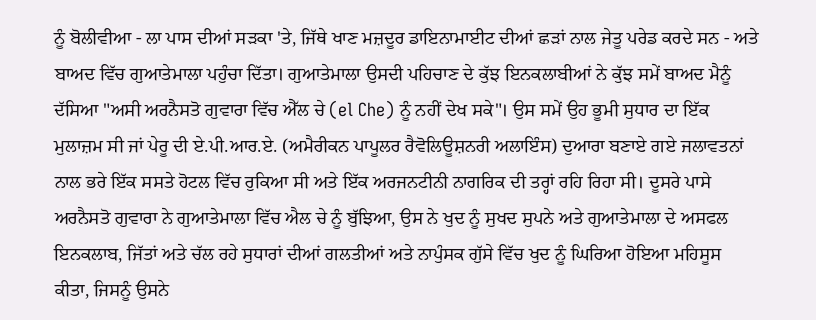ਨੂੰ ਬੋਲੀਵੀਆ - ਲਾ ਪਾਸ ਦੀਆਂ ਸੜਕਾ 'ਤੇ, ਜਿੱਥੇ ਖਾਣ ਮਜ਼ਦੂਰ ਡਾਇਨਾਮਾਈਟ ਦੀਆਂ ਛੜਾਂ ਨਾਲ ਜੇਤੂ ਪਰੇਡ ਕਰਦੇ ਸਨ - ਅਤੇ ਬਾਅਦ ਵਿੱਚ ਗੁਆਤੇਮਾਲਾ ਪਹੁੰਚਾ ਦਿੱਤਾ। ਗੁਆਤੇਮਾਲਾ ਉਸਦੀ ਪਹਿਚਾਣ ਦੇ ਕੁੱਝ ਇਨਕਲਾਬੀਆਂ ਨੇ ਕੁੱਝ ਸਮੇਂ ਬਾਅਦ ਮੈਨੂੰ ਦੱਸਿਆ "ਅਸੀ ਅਰਨੈਸਤੋ ਗੁਵਾਰਾ ਵਿੱਚ ਐੱਲ ਚੇ (el Che) ਨੂੰ ਨਹੀਂ ਦੇਖ ਸਕੇ"। ਉਸ ਸਮੇਂ ਉਹ ਭੂਮੀ ਸੁਧਾਰ ਦਾ ਇੱਕ ਮੁਲਾਜ਼ਮ ਸੀ ਜਾਂ ਪੇਰੂ ਦੀ ਏ.ਪੀ.ਆਰ.ਏ. (ਅਮੈਰੀਕਨ ਪਾਪੂਲਰ ਰੈਵੋਲਿਊਸ਼ਨਰੀ ਅਲਾਇੰਸ) ਦੁਆਰਾ ਬਣਾਏ ਗਏ ਜਲਾਵਤਨਾਂ ਨਾਲ ਭਰੇ ਇੱਕ ਸਸਤੇ ਹੋਟਲ ਵਿੱਚ ਰੁਕਿਆ ਸੀ ਅਤੇ ਇੱਕ ਅਰਜਨਟੀਨੀ ਨਾਗਰਿਕ ਦੀ ਤਰ੍ਹਾਂ ਰਹਿ ਰਿਹਾ ਸੀ। ਦੂਸਰੇ ਪਾਸੇ ਅਰਨੈਸਤੋ ਗੁਵਾਰਾ ਨੇ ਗੁਆਤੇਮਾਲਾ ਵਿੱਚ ਐਲ ਚੇ ਨੂੰ ਬੁੱਝਿਆ, ਉਸ ਨੇ ਖੁਦ ਨੂੰ ਸੁਖਦ ਸੁਪਨੇ ਅਤੇ ਗੁਆਤੇਮਾਲਾ ਦੇ ਅਸਫਲ ਇਨਕਲਾਬ, ਜਿੱਤਾਂ ਅਤੇ ਚੱਲ ਰਹੇ ਸੁਧਾਰਾਂ ਦੀਆਂ ਗਲਤੀਆਂ ਅਤੇ ਨਾਪੁੰਸਕ ਗੁੱਸੇ ਵਿੱਚ ਖੁਦ ਨੂੰ ਘਿਰਿਆ ਹੋਇਆ ਮਹਿਸੂਸ ਕੀਤਾ, ਜਿਸਨੂੰ ਉਸਨੇ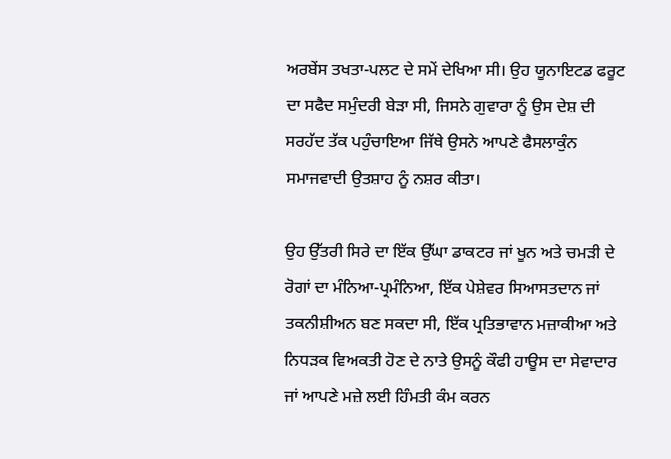ਅਰਬੇਂਸ ਤਖਤਾ-ਪਲਟ ਦੇ ਸਮੇਂ ਦੇਖਿਆ ਸੀ। ਉਹ ਯੂਨਾਇਟਡ ਫਰੂਟ ਦਾ ਸਫੈਦ ਸਮੁੰਦਰੀ ਬੇੜਾ ਸੀ, ਜਿਸਨੇ ਗੁਵਾਰਾ ਨੂੰ ਉਸ ਦੇਸ਼ ਦੀ ਸਰਹੱਦ ਤੱਕ ਪਹੁੰਚਾਇਆ ਜਿੱਥੇ ਉਸਨੇ ਆਪਣੇ ਫੈਸਲਾਕੁੰਨ ਸਮਾਜਵਾਦੀ ਉਤਸ਼ਾਹ ਨੂੰ ਨਸ਼ਰ ਕੀਤਾ।

ਉਹ ਉੱਤਰੀ ਸਿਰੇ ਦਾ ਇੱਕ ਉੱਘਾ ਡਾਕਟਰ ਜਾਂ ਖੂਨ ਅਤੇ ਚਮੜੀ ਦੇ ਰੋਗਾਂ ਦਾ ਮੰਨਿਆ-ਪ੍ਰਮੰਨਿਆ, ਇੱਕ ਪੇਸ਼ੇਵਰ ਸਿਆਸਤਦਾਨ ਜਾਂ ਤਕਨੀਸ਼ੀਅਨ ਬਣ ਸਕਦਾ ਸੀ, ਇੱਕ ਪ੍ਰਤਿਭਾਵਾਨ ਮਜ਼ਾਕੀਆ ਅਤੇ ਨਿਧੜਕ ਵਿਅਕਤੀ ਹੋਣ ਦੇ ਨਾਤੇ ਉਸਨੂੰ ਕੌਫੀ ਹਾਊਸ ਦਾ ਸੇਵਾਦਾਰ ਜਾਂ ਆਪਣੇ ਮਜ਼ੇ ਲਈ ਹਿੰਮਤੀ ਕੰਮ ਕਰਨ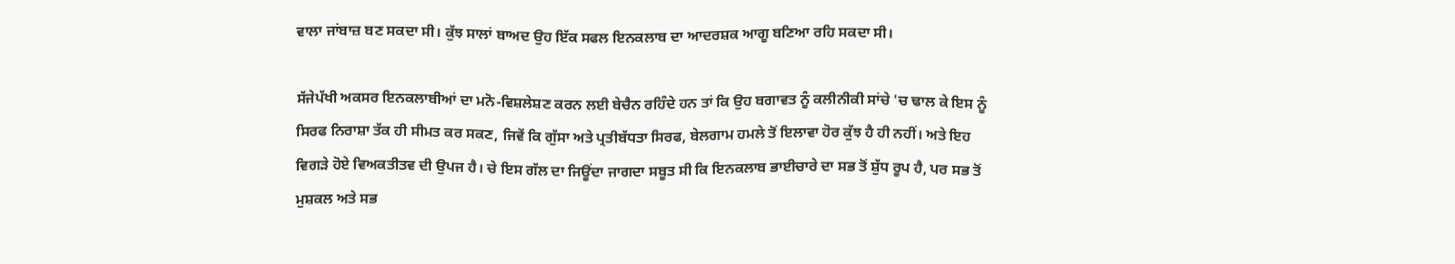ਵਾਲਾ ਜਾਂਬਾਜ਼ ਬਣ ਸਕਦਾ ਸੀ। ਕੁੱਝ ਸਾਲਾਂ ਬਾਅਦ ਉਹ ਇੱਕ ਸਫਲ ਇਨਕਲਾਬ ਦਾ ਆਦਰਸ਼ਕ ਆਗੂ ਬਣਿਆ ਰਹਿ ਸਕਦਾ ਸੀ।

ਸੱਜੇਪੱਖੀ ਅਕਸਰ ਇਨਕਲਾਬੀਆਂ ਦਾ ਮਨੋ-ਵਿਸ਼ਲੇਸ਼ਣ ਕਰਨ ਲਈ ਬੇਚੈਨ ਰਹਿੰਦੇ ਹਨ ਤਾਂ ਕਿ ਉਹ ਬਗਾਵਤ ਨੂੰ ਕਲੀਨੀਕੀ ਸਾਂਚੇ 'ਚ ਢਾਲ ਕੇ ਇਸ ਨੂੰ ਸਿਰਫ ਨਿਰਾਸ਼ਾ ਤੱਕ ਹੀ ਸੀਮਤ ਕਰ ਸਕਣ, ਜਿਵੇਂ ਕਿ ਗੁੱਸਾ ਅਤੇ ਪ੍ਰਤੀਬੱਧਤਾ ਸਿਰਫ, ਬੇਲਗਾਮ ਹਮਲੇ ਤੋਂ ਇਲਾਵਾ ਹੋਰ ਕੁੱਝ ਹੈ ਹੀ ਨਹੀਂ। ਅਤੇ ਇਹ ਵਿਗੜੇ ਹੋਏ ਵਿਅਕਤੀਤਵ ਦੀ ਉਪਜ ਹੈ। ਚੇ ਇਸ ਗੱਲ ਦਾ ਜਿਊਂਦਾ ਜਾਗਦਾ ਸਬੂਤ ਸੀ ਕਿ ਇਨਕਲਾਬ ਭਾਈਚਾਰੇ ਦਾ ਸਭ ਤੋਂ ਸ਼ੁੱਧ ਰੂਪ ਹੈ, ਪਰ ਸਭ ਤੋਂ ਮੁਸ਼ਕਲ ਅਤੇ ਸਭ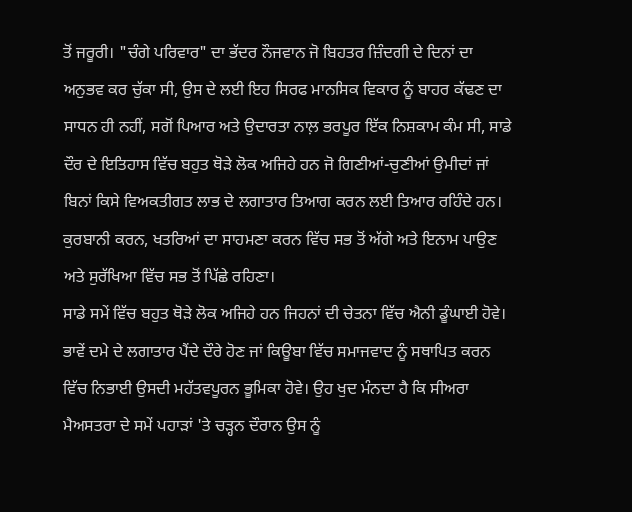ਤੋਂ ਜਰੂਰੀ। "ਚੰਗੇ ਪਰਿਵਾਰ" ਦਾ ਭੱਦਰ ਨੌਜਵਾਨ ਜੋ ਬਿਹਤਰ ਜ਼ਿੰਦਗੀ ਦੇ ਦਿਨਾਂ ਦਾ ਅਨੁਭਵ ਕਰ ਚੁੱਕਾ ਸੀ, ਉਸ ਦੇ ਲਈ ਇਹ ਸਿਰਫ ਮਾਨਸਿਕ ਵਿਕਾਰ ਨੂੰ ਬਾਹਰ ਕੱਢਣ ਦਾ ਸਾਧਨ ਹੀ ਨਹੀਂ, ਸਗੋਂ ਪਿਆਰ ਅਤੇ ਉਦਾਰਤਾ ਨਾਲ਼ ਭਰਪੂਰ ਇੱਕ ਨਿਸ਼ਕਾਮ ਕੰਮ ਸੀ, ਸਾਡੇ ਦੌਰ ਦੇ ਇਤਿਹਾਸ ਵਿੱਚ ਬਹੁਤ ਥੋੜੇ ਲੋਕ ਅਜਿਹੇ ਹਨ ਜੋ ਗਿਣੀਆਂ-ਚੁਣੀਆਂ ਉਮੀਦਾਂ ਜਾਂ ਬਿਨਾਂ ਕਿਸੇ ਵਿਅਕਤੀਗਤ ਲਾਭ ਦੇ ਲਗਾਤਾਰ ਤਿਆਗ ਕਰਨ ਲਈ ਤਿਆਰ ਰਹਿੰਦੇ ਹਨ। ਕੁਰਬਾਨੀ ਕਰਨ, ਖਤਰਿਆਂ ਦਾ ਸਾਹਮਣਾ ਕਰਨ ਵਿੱਚ ਸਭ ਤੋਂ ਅੱਗੇ ਅਤੇ ਇਨਾਮ ਪਾਉਣ ਅਤੇ ਸੁਰੱਖਿਆ ਵਿੱਚ ਸਭ ਤੋਂ ਪਿੱਛੇ ਰਹਿਣਾ।
ਸਾਡੇ ਸਮੇਂ ਵਿੱਚ ਬਹੁਤ ਥੋੜੇ ਲੋਕ ਅਜਿਹੇ ਹਨ ਜਿਹਨਾਂ ਦੀ ਚੇਤਨਾ ਵਿੱਚ ਐਨੀ ਡੂੰਘਾਈ ਹੋਵੇ। ਭਾਵੇਂ ਦਮੇ ਦੇ ਲਗਾਤਾਰ ਪੈਂਦੇ ਦੌਰੇ ਹੋਣ ਜਾਂ ਕਿਊਬਾ ਵਿੱਚ ਸਮਾਜਵਾਦ ਨੂੰ ਸਥਾਪਿਤ ਕਰਨ ਵਿੱਚ ਨਿਭਾਈ ਉਸਦੀ ਮਹੱਤਵਪੂਰਨ ਭੂਮਿਕਾ ਹੋਵੇ। ਉਹ ਖੁਦ ਮੰਨਦਾ ਹੈ ਕਿ ਸੀਅਰਾ ਮੈਅਸਤਰਾ ਦੇ ਸਮੇਂ ਪਹਾੜਾਂ 'ਤੇ ਚੜ੍ਹਨ ਦੌਰਾਨ ਉਸ ਨੂੰ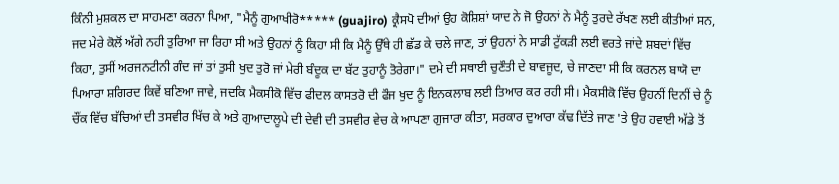ਕਿੰਨੀ ਮੁਸ਼ਕਲ ਦਾ ਸਾਹਮਣਾ ਕਰਨਾ ਪਿਆ, "ਮੈਨੂੰ ਗੁਆਖੀਰੋ***** (guajiro) ਕ੍ਰੈਸਪੋ ਦੀਆਂ ਉਹ ਕੋਸ਼ਿਸ਼ਾਂ ਯਾਦ ਨੇ ਜੋ ਉਹਨਾਂ ਨੇ ਮੈਨੂੰ ਤੁਰਦੇ ਰੱਖਣ ਲਈ ਕੀਤੀਆਂ ਸਨ, ਜਦ ਮੇਰੇ ਕੋਲੋਂ ਅੱਗੇ ਨਹੀ ਤੁਰਿਆ ਜਾ ਰਿਹਾ ਸੀ ਅਤੇ ਉਹਨਾਂ ਨੂੰ ਕਿਹਾ ਸੀ ਕਿ ਮੈਨੂੰ ਉੱਥੇ ਹੀ ਛੱਡ ਕੇ ਚਲੇ ਜਾਣ, ਤਾਂ ਉਹਨਾਂ ਨੇ ਸਾਡੀ ਟੁੱਕੜੀ ਲਈ ਵਰਤੇ ਜਾਂਦੇ ਸ਼ਬਦਾਂ ਵਿੱਚ ਕਿਹਾ, ਤੁਸੀਂ ਅਰਜਨਟੀਨੀ ਗੰਦ ਜਾਂ ਤਾਂ ਤੁਸੀ ਖੁਦ ਤੁਰੋ ਜਾਂ ਮੇਰੀ ਬੰਦੂਕ ਦਾ ਬੱਟ ਤੁਹਾਨੂੰ ਤੋਰੇਗਾ।" ਦਮੇ ਦੀ ਸਥਾਈ ਚੁਣੌਤੀ ਦੇ ਬਾਵਜੂਦ, ਚੇ ਜਾਣਦਾ ਸੀ ਕਿ ਕਰਨਲ ਬਾਯੋ ਦਾ ਪਿਆਰਾ ਸ਼ਗਿਰਦ ਕਿਵੇਂ ਬਣਿਆ ਜਾਵੇ, ਜਦਕਿ ਮੈਕਸੀਕੋ ਵਿੱਚ ਫੀਦਲ ਕਾਸਤਰੋ ਦੀ ਫੌਜ ਖੁਦ ਨੂੰ ਇਨਕਲਾਬ ਲਈ ਤਿਆਰ ਕਰ ਰਹੀ ਸੀ। ਮੈਕਸੀਕੋ ਵਿੱਚ ਉਹਨੀਂ ਦਿਨੀਂ ਚੇ ਨੂੰ ਚੌਂਕ ਵਿੱਚ ਬੱਚਿਆਂ ਦੀ ਤਸਵੀਰ ਖਿੱਚ ਕੇ ਅਤੇ ਗੁਆਦਾਲੂਪੇ ਦੀ ਦੇਵੀ ਦੀ ਤਸਵੀਰ ਵੇਚ ਕੇ ਆਪਣਾ ਗੁਜਾਰਾ ਕੀਤਾ, ਸਰਕਾਰ ਦੁਆਰਾ ਕੱਢ ਦਿੱਤੇ ਜਾਣ 'ਤੇ ਉਹ ਹਵਾਈ ਅੱਡੇ ਤੋਂ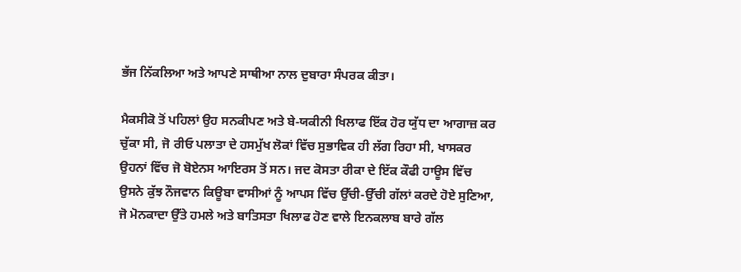ਭੱਜ ਨਿੱਕਲਿਆ ਅਤੇ ਆਪਣੇ ਸਾਥੀਆ ਨਾਲ ਦੁਬਾਰਾ ਸੰਪਰਕ ਕੀਤਾ।

ਮੈਕਸੀਕੋ ਤੋਂ ਪਹਿਲਾਂ ਉਹ ਸਨਕੀਪਣ ਅਤੇ ਬੇ-ਯਕੀਨੀ ਖਿਲਾਫ ਇੱਕ ਹੋਰ ਯੁੱਧ ਦਾ ਆਗਾਜ਼ ਕਰ ਚੁੱਕਾ ਸੀ, ਜੋ ਰੀਓ ਪਲਾਤਾ ਦੇ ਹਸਮੁੱਖ ਲੋਕਾਂ ਵਿੱਚ ਸੁਭਾਵਿਕ ਹੀ ਲੱਗ ਰਿਹਾ ਸੀ, ਖਾਸਕਰ ਉਹਨਾਂ ਵਿੱਚ ਜੋ ਬੋਏਨਸ ਆਇਰਸ ਤੋਂ ਸਨ। ਜਦ ਕੋਸਤਾ ਰੀਕਾ ਦੇ ਇੱਕ ਕੌਫੀ ਹਾਊਸ ਵਿੱਚ ਉਸਨੇ ਕੁੱਝ ਨੌਜਵਾਨ ਕਿਊਬਾ ਵਾਸੀਆਂ ਨੂੰ ਆਪਸ ਵਿੱਚ ਉੱਚੀ-ਉੱਚੀ ਗੱਲਾਂ ਕਰਦੇ ਹੋਏ ਸੁਣਿਆ, ਜੋ ਮੋਨਕਾਦਾ ਉੱਤੇ ਹਮਲੇ ਅਤੇ ਬਾਤਿਸਤਾ ਖਿਲਾਫ ਹੋਣ ਵਾਲੇ ਇਨਕਲਾਬ ਬਾਰੇ ਗੱਲ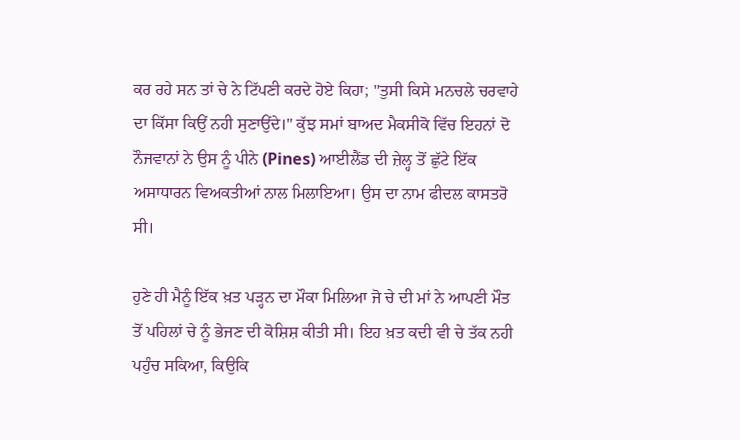ਕਰ ਰਹੇ ਸਨ ਤਾਂ ਚੇ ਨੇ ਟਿੱਪਣੀ ਕਰਦੇ ਹੋਏ ਕਿਹਾ; "ਤੁਸੀ ਕਿਸੇ ਮਨਚਲੇ ਚਰਵਾਹੇ ਦਾ ਕਿੱਸਾ ਕਿਉਂ ਨਹੀ ਸੁਣਾਉਂਦੇ।" ਕੁੱਝ ਸਮਾਂ ਬਾਅਦ ਮੈਕਸੀਕੋ ਵਿੱਚ ਇਹਨਾਂ ਦੋ ਨੌਜਵਾਨਾਂ ਨੇ ਉਸ ਨੂੰ ਪੀਨੇ (Pines) ਆਈਲੈਂਡ ਦੀ ਜ਼ੇਲ੍ਹ ਤੋਂ ਛੁੱਟੇ ਇੱਕ ਅਸਾਧਾਰਨ ਵਿਅਕਤੀਆਂ ਨਾਲ ਮਿਲਾਇਆ। ਉਸ ਦਾ ਨਾਮ ਫੀਦਲ ਕਾਸਤਰੋ ਸੀ।

ਹੁਣੇ ਹੀ ਮੈਨੂੰ ਇੱਕ ਖ਼ਤ ਪੜ੍ਹਨ ਦਾ ਮੌਕਾ ਮਿਲਿਆ ਜੋ ਚੇ ਦੀ ਮਾਂ ਨੇ ਆਪਣੀ ਮੌਤ ਤੋਂ ਪਹਿਲਾਂ ਚੇ ਨੂੰ ਭੇਜਣ ਦੀ ਕੋਸ਼ਿਸ਼ ਕੀਤੀ ਸੀ। ਇਹ ਖ਼ਤ ਕਦੀ ਵੀ ਚੇ ਤੱਕ ਨਹੀ ਪਹੁੰਚ ਸਕਿਆ, ਕਿਉਕਿ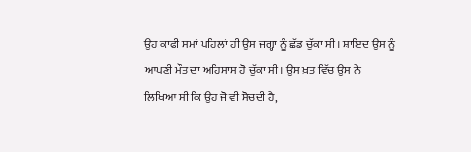ਉਹ ਕਾਫੀ ਸਮਾਂ ਪਹਿਲਾਂ ਹੀ ਉਸ ਜਗ੍ਹਾ ਨੂੰ ਛੱਡ ਚੁੱਕਾ ਸੀ। ਸ਼ਾਇਦ ਉਸ ਨੂੰ ਆਪਣੀ ਮੌਤ ਦਾ ਅਹਿਸਾਸ ਹੋ ਚੁੱਕਾ ਸੀ। ਉਸ ਖ਼ਤ ਵਿੱਚ ਉਸ ਨੇ ਲਿਖਿਆ ਸੀ ਕਿ ਉਹ ਜੋ ਵੀ ਸੋਚਦੀ ਹੈ,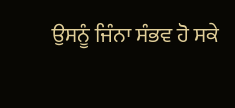ਉਸਨੂੰ ਜਿੰਨਾ ਸੰਭਵ ਹੋ ਸਕੇ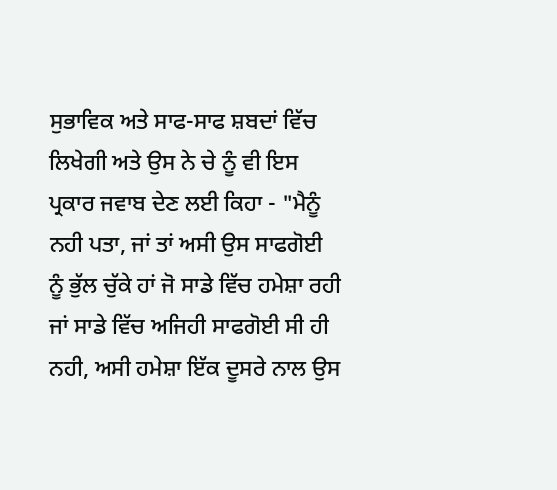ਸੁਭਾਵਿਕ ਅਤੇ ਸਾਫ-ਸਾਫ ਸ਼ਬਦਾਂ ਵਿੱਚ ਲਿਖੇਗੀ ਅਤੇ ਉਸ ਨੇ ਚੇ ਨੂੰ ਵੀ ਇਸ ਪ੍ਰਕਾਰ ਜਵਾਬ ਦੇਣ ਲਈ ਕਿਹਾ - "ਮੈਨੂੰ ਨਹੀ ਪਤਾ, ਜਾਂ ਤਾਂ ਅਸੀ ਉਸ ਸਾਫਗੋਈ ਨੂੰ ਭੁੱਲ ਚੁੱਕੇ ਹਾਂ ਜੋ ਸਾਡੇ ਵਿੱਚ ਹਮੇਸ਼ਾ ਰਹੀ ਜਾਂ ਸਾਡੇ ਵਿੱਚ ਅਜਿਹੀ ਸਾਫਗੋਈ ਸੀ ਹੀ ਨਹੀ, ਅਸੀ ਹਮੇਸ਼ਾ ਇੱਕ ਦੂਸਰੇ ਨਾਲ ਉਸ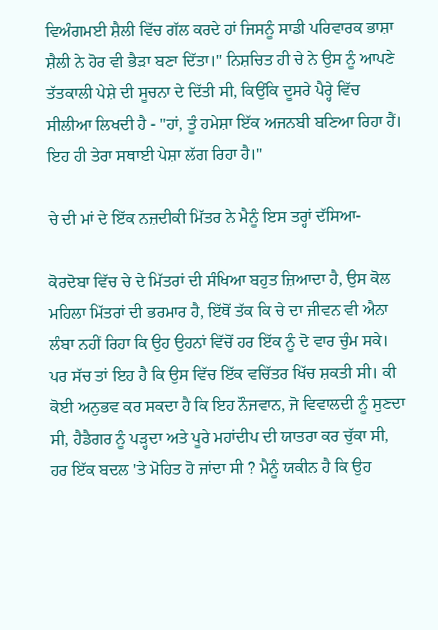ਵਿਅੰਗਮਈ ਸ਼ੈਲੀ ਵਿੱਚ ਗੱਲ ਕਰਦੇ ਹਾਂ ਜਿਸਨੂੰ ਸਾਡੀ ਪਰਿਵਾਰਕ ਭਾਸ਼ਾ ਸ਼ੈਲੀ ਨੇ ਹੋਰ ਵੀ ਭੈੜਾ ਬਣਾ ਦਿੱਤਾ।" ਨਿਸ਼ਚਿਤ ਹੀ ਚੇ ਨੇ ਉਸ ਨੂੰ ਆਪਣੇ ਤੱਤਕਾਲੀ ਪੇਸ਼ੇ ਦੀ ਸੂਚਨਾ ਦੇ ਦਿੱਤੀ ਸੀ, ਕਿਉਂਕਿ ਦੂਸਰੇ ਪੈਰ੍ਹੇ ਵਿੱਚ ਸੀਲੀਆ ਲਿਖਦੀ ਹੈ - "ਹਾਂ, ਤੂੰ ਹਮੇਸ਼ਾ ਇੱਕ ਅਜਨਬੀ ਬਣਿਆ ਰਿਹਾ ਹੈਂ। ਇਹ ਹੀ ਤੇਰਾ ਸਥਾਈ ਪੇਸ਼ਾ ਲੱਗ ਰਿਹਾ ਹੈ।"

ਚੇ ਦੀ ਮਾਂ ਦੇ ਇੱਕ ਨਜ਼ਦੀਕੀ ਮਿੱਤਰ ਨੇ ਮੈਨੂੰ ਇਸ ਤਰ੍ਹਾਂ ਦੱਸਿਆ-

ਕੋਰਦੋਬਾ ਵਿੱਚ ਚੇ ਦੇ ਮਿੱਤਰਾਂ ਦੀ ਸੰਖਿਆ ਬਹੁਤ ਜ਼ਿਆਦਾ ਹੈ, ਉਸ ਕੋਲ ਮਹਿਲਾ ਮਿੱਤਰਾਂ ਦੀ ਭਰਮਾਰ ਹੈ, ਇੱਥੋਂ ਤੱਕ ਕਿ ਚੇ ਦਾ ਜੀਵਨ ਵੀ ਐਨਾ ਲੰਬਾ ਨਹੀਂ ਰਿਹਾ ਕਿ ਉਹ ਉਹਨਾਂ ਵਿੱਚੋਂ ਹਰ ਇੱਕ ਨੂੰ ਦੋ ਵਾਰ ਚੁੰਮ ਸਕੇ। ਪਰ ਸੱਚ ਤਾਂ ਇਹ ਹੈ ਕਿ ਉਸ ਵਿੱਚ ਇੱਕ ਵਚਿੱਤਰ ਖਿੱਚ ਸ਼ਕਤੀ ਸੀ। ਕੀ ਕੋਈ ਅਨੁਭਵ ਕਰ ਸਕਦਾ ਹੈ ਕਿ ਇਹ ਨੌਜਵਾਨ, ਜੋ ਵਿਵਾਲਦੀ ਨੂੰ ਸੁਣਦਾ ਸੀ, ਹੈਡੈਗਰ ਨੂੰ ਪੜ੍ਹਦਾ ਅਤੇ ਪੂਰੇ ਮਹਾਂਦੀਪ ਦੀ ਯਾਤਰਾ ਕਰ ਚੁੱਕਾ ਸੀ, ਹਰ ਇੱਕ ਬਦਲ 'ਤੇ ਮੋਹਿਤ ਹੋ ਜਾਂਦਾ ਸੀ ? ਮੈਨੂੰ ਯਕੀਨ ਹੈ ਕਿ ਉਹ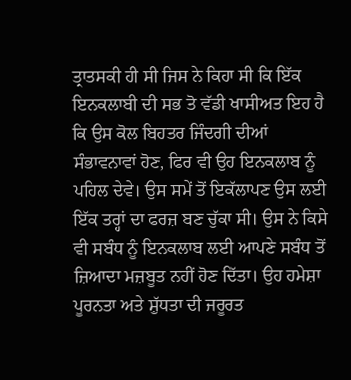ਤ੍ਰਾਤਸਕੀ ਹੀ ਸੀ ਜਿਸ ਨੇ ਕਿਹਾ ਸੀ ਕਿ ਇੱਕ ਇਨਕਲਾਬੀ ਦੀ ਸਭ ਤੋ ਵੱਡੀ ਖਾਸੀਅਤ ਇਹ ਹੈ ਕਿ ਉਸ ਕੋਲ ਬਿਹਤਰ ਜਿੰਦਗੀ ਦੀਆਂ ਸੰਭਾਵਨਾਵਾਂ ਹੋਣ, ਫਿਰ ਵੀ ਉਹ ਇਨਕਲਾਬ ਨੂੰ ਪਹਿਲ ਦੇਵੇ। ਉਸ ਸਮੇਂ ਤੋਂ ਇਕੱਲਾਪਣ ਉਸ ਲਈ ਇੱਕ ਤਰ੍ਹਾਂ ਦਾ ਫਰਜ਼ ਬਣ ਚੁੱਕਾ ਸੀ। ਉਸ ਨੇ ਕਿਸੇ ਵੀ ਸਬੰਧ ਨੂੰ ਇਨਕਲਾਬ ਲਈ ਆਪਣੇ ਸਬੰਧ ਤੋਂ ਜ਼ਿਆਦਾ ਮਜ਼ਬੂਤ ਨਹੀਂ ਹੋਣ ਦਿੱਤਾ। ਉਹ ਹਮੇਸ਼ਾ ਪੂਰਨਤਾ ਅਤੇ ਸ਼ੁੱਧਤਾ ਦੀ ਜਰੂਰਤ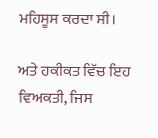ਮਹਿਸੂਸ ਕਰਦਾ ਸੀ।

ਅਤੇ ਹਕੀਕਤ ਵਿੱਚ ਇਹ ਵਿਅਕਤੀ, ਜਿਸ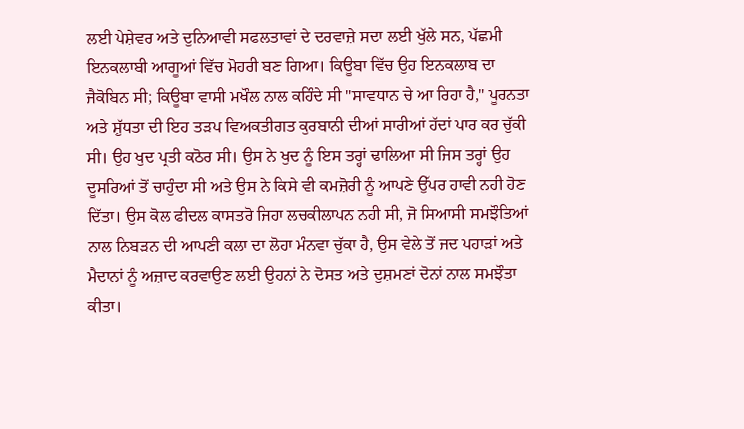ਲਈ ਪੇਸ਼ੇਵਰ ਅਤੇ ਦੁਨਿਆਵੀ ਸਫਲਤਾਵਾਂ ਦੇ ਦਰਵਾਜ਼ੇ ਸਦਾ ਲਈ ਖੁੱਲੇ ਸਨ, ਪੱਛਮੀ ਇਨਕਲਾਬੀ ਆਗੂਆਂ ਵਿੱਚ ਮੋਹਰੀ ਬਣ ਗਿਆ। ਕਿਊਬਾ ਵਿੱਚ ਉਹ ਇਨਕਲਾਬ ਦਾ ਜੈਕੋਬਿਨ ਸੀ; ਕਿਊਬਾ ਵਾਸੀ ਮਖੌਲ ਨਾਲ ਕਹਿੰਦੇ ਸੀ "ਸਾਵਧਾਨ ਚੇ ਆ ਰਿਹਾ ਹੈ," ਪੂਰਨਤਾ ਅਤੇ ਸ਼ੁੱਧਤਾ ਦੀ ਇਹ ਤੜਪ ਵਿਅਕਤੀਗਤ ਕੁਰਬਾਨੀ ਦੀਆਂ ਸਾਰੀਆਂ ਹੱਦਾਂ ਪਾਰ ਕਰ ਚੁੱਕੀ ਸੀ। ਉਹ ਖੁਦ ਪ੍ਰਤੀ ਕਠੋਰ ਸੀ। ਉਸ ਨੇ ਖੁਦ ਨੂੰ ਇਸ ਤਰ੍ਹਾਂ ਢਾਲਿਆ ਸੀ ਜਿਸ ਤਰ੍ਹਾਂ ਉਹ ਦੂਸਰਿਆਂ ਤੋਂ ਚਾਹੁੰਦਾ ਸੀ ਅਤੇ ਉਸ ਨੇ ਕਿਸੇ ਵੀ ਕਮਜ਼ੋਰੀ ਨੂੰ ਆਪਣੇ ਉੱਪਰ ਹਾਵੀ ਨਹੀ ਹੋਣ ਦਿੱਤਾ। ਉਸ ਕੋਲ ਫੀਦਲ ਕਾਸਤਰੋ ਜਿਹਾ ਲਚਕੀਲਾਪਨ ਨਹੀ ਸੀ, ਜੋ ਸਿਆਸੀ ਸਮਝੌਤਿਆਂ ਨਾਲ ਨਿਬੜਨ ਦੀ ਆਪਣੀ ਕਲਾ ਦਾ ਲੋਹਾ ਮੰਨਵਾ ਚੁੱਕਾ ਹੈ, ਉਸ ਵੇਲੇ ਤੋਂ ਜਦ ਪਹਾੜਾਂ ਅਤੇ ਮੈਦਾਨਾਂ ਨੂੰ ਅਜ਼ਾਦ ਕਰਵਾਉਣ ਲਈ ਉਹਨਾਂ ਨੇ ਦੋਸਤ ਅਤੇ ਦੁਸ਼ਮਣਾਂ ਦੋਨਾਂ ਨਾਲ ਸਮਝੌਤਾ ਕੀਤਾ।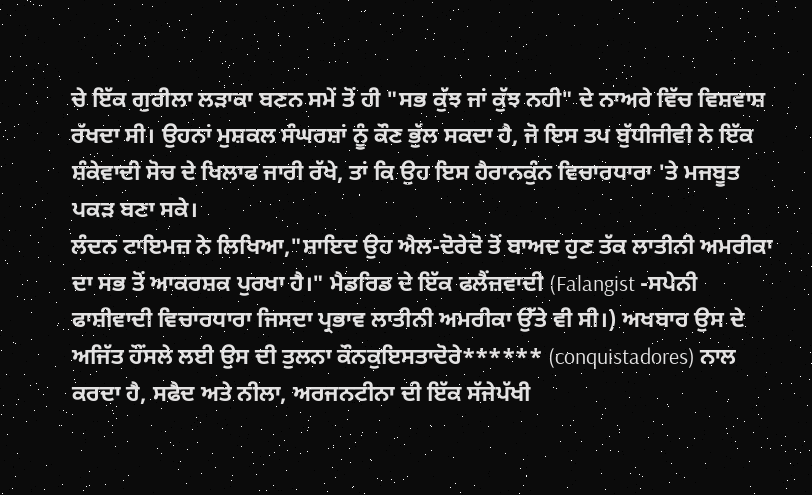ਚੇ ਇੱਕ ਗੁਰੀਲਾ ਲੜਾਕਾ ਬਣਨ ਸਮੇਂ ਤੋਂ ਹੀ "ਸਭ ਕੁੱਝ ਜਾਂ ਕੁੱਝ ਨਹੀ" ਦੇ ਨਾਅਰੇ ਵਿੱਚ ਵਿਸ਼ਵਾਸ਼ ਰੱਖਦਾ ਸੀ। ਉਹਨਾਂ ਮੁਸ਼ਕਲ ਸੰਘਰਸ਼ਾਂ ਨੂੰ ਕੌਣ ਭੁੱਲ ਸਕਦਾ ਹੈ, ਜੋ ਇਸ ਤਪ ਬੁੱਧੀਜੀਵੀ ਨੇ ਇੱਕ ਸ਼ੰਕੇਵਾਦੀ ਸੋਚ ਦੇ ਖਿਲਾਫ ਜਾਰੀ ਰੱਖੇ, ਤਾਂ ਕਿ ਉਹ ਇਸ ਹੈਰਾਨਕੁੰਨ ਵਿਚਾਰਧਾਰਾ 'ਤੇ ਮਜਬੂਤ ਪਕੜ ਬਣਾ ਸਕੇ।
ਲੰਦਨ ਟਾਇਮਜ਼ ਨੇ ਲਿਖਿਆ,"ਸ਼ਾਇਦ ਉਹ ਐਲ-ਦੋਰੇਦੋ ਤੋਂ ਬਾਅਦ ਹੁਣ ਤੱਕ ਲਾਤੀਨੀ ਅਮਰੀਕਾ ਦਾ ਸਭ ਤੋਂ ਆਕਰਸ਼ਕ ਪੁਰਖਾ ਹੈ।" ਮੈਡਰਿਡ ਦੇ ਇੱਕ ਫਲੈਂਜ਼ਵਾਦੀ (Falangist -ਸਪੇਨੀ ਫਾਸ਼ੀਵਾਦੀ ਵਿਚਾਰਧਾਰਾ ਜਿਸਦਾ ਪ੍ਰਭਾਵ ਲਾਤੀਨੀ ਅਮਰੀਕਾ ਉੱਤੇ ਵੀ ਸੀ।) ਅਖਬਾਰ ਉਸ ਦੇ ਅਜਿੱਤ ਹੌਂਸਲੇ ਲਈ ਉਸ ਦੀ ਤੁਲਨਾ ਕੌਨਕੁਇਸਤਾਦੋਰੇ****** (conquistadores) ਨਾਲ ਕਰਦਾ ਹੈ, ਸਫੈਦ ਅਤੇ ਨੀਲਾ, ਅਰਜਨਟੀਨਾ ਦੀ ਇੱਕ ਸੱਜੇਪੱਖੀ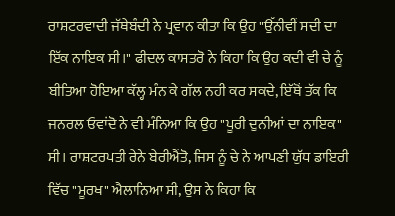ਰਾਸ਼ਟਰਵਾਦੀ ਜੱਥੇਬੰਦੀ ਨੇ ਪ੍ਰਵਾਨ ਕੀਤਾ ਕਿ ਉਹ "ਉੱਨੀਵੀਂ ਸਦੀ ਦਾ ਇੱਕ ਨਾਇਕ ਸੀ।" ਫੀਦਲ ਕਾਸਤਰੋ ਨੇ ਕਿਹਾ ਕਿ ਉਹ ਕਦੀ ਵੀ ਚੇ ਨੂੰ ਬੀਤਿਆ ਹੋਇਆ ਕੱਲ੍ਹ ਮੰਨ ਕੇ ਗੱਲ ਨਹੀ ਕਰ ਸਕਦੇ, ਇੱਥੋਂ ਤੱਕ ਕਿ ਜਨਰਲ ਓਵਾਂਦੋ ਨੇ ਵੀ ਮੰਨਿਆ ਕਿ ਉਹ "ਪੂਰੀ ਦੁਨੀਆਂ ਦਾ ਨਾਇਕ" ਸੀ। ਰਾਸ਼ਟਰਪਤੀ ਰੇਨੇ ਬੇਰੀਐਂਤੋ, ਜਿਸ ਨੂੰ ਚੇ ਨੇ ਆਪਣੀ ਯੁੱਧ ਡਾਇਰੀ ਵਿੱਚ "ਮੂਰਖ" ਐਲਾਨਿਆ ਸੀ, ਉਸ ਨੇ ਕਿਹਾ ਕਿ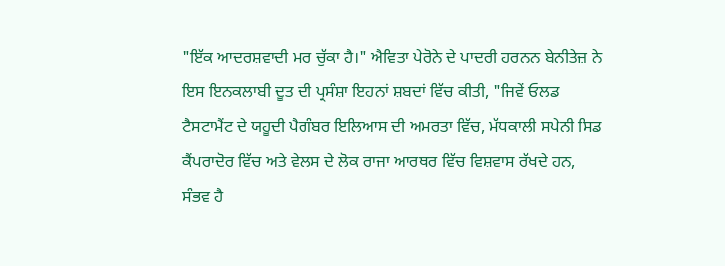"ਇੱਕ ਆਦਰਸ਼ਵਾਦੀ ਮਰ ਚੁੱਕਾ ਹੈ।" ਐਵਿਤਾ ਪੇਰੋਨੇ ਦੇ ਪਾਦਰੀ ਹਰਨਨ ਬੇਨੀਤੇਜ਼ ਨੇ ਇਸ ਇਨਕਲਾਬੀ ਦੂਤ ਦੀ ਪ੍ਰਸੰਸ਼ਾ ਇਹਨਾਂ ਸ਼ਬਦਾਂ ਵਿੱਚ ਕੀਤੀ, "ਜਿਵੇਂ ਓਲਡ ਟੈਸਟਾਮੈਂਟ ਦੇ ਯਹੂਦੀ ਪੈਗੰਬਰ ਇਲਿਆਸ ਦੀ ਅਮਰਤਾ ਵਿੱਚ, ਮੱਧਕਾਲੀ ਸਪੇਨੀ ਸਿਡ ਕੈਂਪਰਾਦੋਰ ਵਿੱਚ ਅਤੇ ਵੇਲਸ ਦੇ ਲੋਕ ਰਾਜਾ ਆਰਥਰ ਵਿੱਚ ਵਿਸ਼ਵਾਸ ਰੱਖਦੇ ਹਨ, ਸੰਭਵ ਹੈ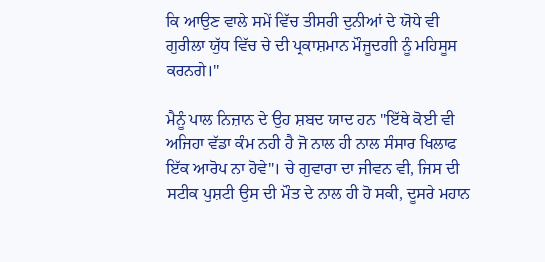ਕਿ ਆਉਣ ਵਾਲੇ ਸਮੇਂ ਵਿੱਚ ਤੀਸਰੀ ਦੁਨੀਆਂ ਦੇ ਯੋਧੇ ਵੀ ਗੁਰੀਲਾ ਯੁੱਧ ਵਿੱਚ ਚੇ ਦੀ ਪ੍ਰਕਾਸ਼ਮਾਨ ਮੌਜੂਦਗੀ ਨੂੰ ਮਹਿਸੂਸ ਕਰਨਗੇ।"

ਮੈਨੂੰ ਪਾਲ ਨਿਜ਼ਾਨ ਦੇ ਉਹ ਸ਼ਬਦ ਯਾਦ ਹਨ "ਇੱਥੇ ਕੋਈ ਵੀ ਅਜਿਹਾ ਵੱਡਾ ਕੰਮ ਨਹੀ ਹੈ ਜੋ ਨਾਲ ਹੀ ਨਾਲ ਸੰਸਾਰ ਖਿਲਾਫ ਇੱਕ ਆਰੋਪ ਨਾ ਹੋਵੇ"। ਚੇ ਗੁਵਾਰਾ ਦਾ ਜੀਵਨ ਵੀ, ਜਿਸ ਦੀ ਸਟੀਕ ਪੁਸ਼ਟੀ ਉਸ ਦੀ ਮੌਤ ਦੇ ਨਾਲ ਹੀ ਹੋ ਸਕੀ, ਦੂਸਰੇ ਮਹਾਨ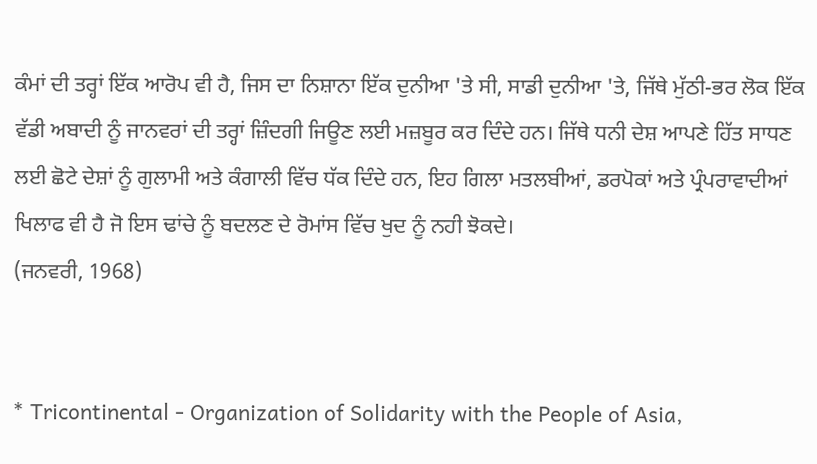ਕੰਮਾਂ ਦੀ ਤਰ੍ਹਾਂ ਇੱਕ ਆਰੋਪ ਵੀ ਹੈ, ਜਿਸ ਦਾ ਨਿਸ਼ਾਨਾ ਇੱਕ ਦੁਨੀਆ 'ਤੇ ਸੀ, ਸਾਡੀ ਦੁਨੀਆ 'ਤੇ, ਜਿੱਥੇ ਮੁੱਠੀ-ਭਰ ਲੋਕ ਇੱਕ ਵੱਡੀ ਅਬਾਦੀ ਨੂੰ ਜਾਨਵਰਾਂ ਦੀ ਤਰ੍ਹਾਂ ਜ਼ਿੰਦਗੀ ਜਿਊਣ ਲਈ ਮਜ਼ਬੂਰ ਕਰ ਦਿੰਦੇ ਹਨ। ਜਿੱਥੇ ਧਨੀ ਦੇਸ਼ ਆਪਣੇ ਹਿੱਤ ਸਾਧਣ ਲਈ ਛੋਟੇ ਦੇਸ਼ਾਂ ਨੂੰ ਗੁਲਾਮੀ ਅਤੇ ਕੰਗਾਲੀ ਵਿੱਚ ਧੱਕ ਦਿੰਦੇ ਹਨ, ਇਹ ਗਿਲਾ ਮਤਲਬੀਆਂ, ਡਰਪੋਕਾਂ ਅਤੇ ਪ੍ਰੰਪਰਾਵਾਦੀਆਂ ਖਿਲਾਫ ਵੀ ਹੈ ਜੋ ਇਸ ਢਾਂਚੇ ਨੂੰ ਬਦਲਣ ਦੇ ਰੋਮਾਂਸ ਵਿੱਚ ਖੁਦ ਨੂੰ ਨਹੀ ਝੋਕਦੇ।
(ਜਨਵਰੀ, 1968)


* Tricontinental - Organization of Solidarity with the People of Asia,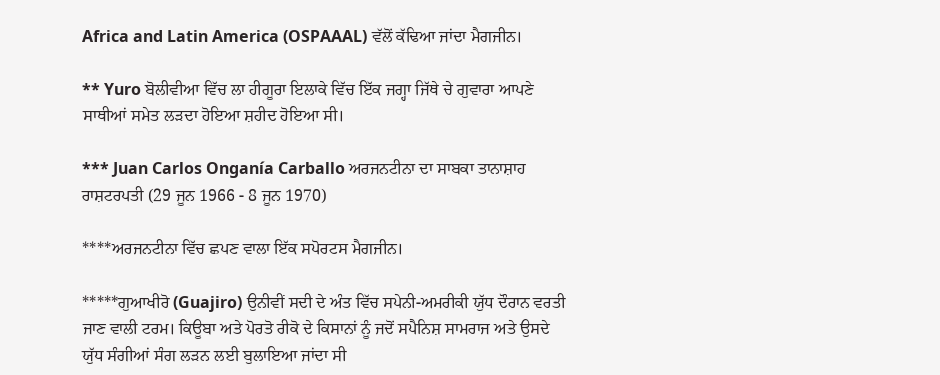Africa and Latin America (OSPAAAL) ਵੱਲੋਂ ਕੱਢਿਆ ਜਾਂਦਾ ਮੈਗਜੀਨ।

** Yuro ਬੋਲੀਵੀਆ ਵਿੱਚ ਲਾ ਹੀਗੂਰਾ ਇਲਾਕੇ ਵਿੱਚ ਇੱਕ ਜਗ੍ਹਾ ਜਿੱਥੇ ਚੇ ਗੁਵਾਰਾ ਆਪਣੇ ਸਾਥੀਆਂ ਸਮੇਤ ਲੜਦਾ ਹੋਇਆ ਸ਼ਹੀਦ ਹੋਇਆ ਸੀ।

*** Juan Carlos Onganía Carballo ਅਰਜਨਟੀਨਾ ਦਾ ਸਾਬਕਾ ਤਾਨਾਸ਼ਾਹ ਰਾਸ਼ਟਰਪਤੀ (29 ਜੂਨ 1966 - 8 ਜੂਨ 1970)

****ਅਰਜਨਟੀਨਾ ਵਿੱਚ ਛਪਣ ਵਾਲਾ ਇੱਕ ਸਪੋਰਟਸ ਮੈਗਜੀਨ।

*****ਗੁਆਖੀਰੋ (Guajiro) ਉਨੀਵੀਂ ਸਦੀ ਦੇ ਅੰਤ ਵਿੱਚ ਸਪੇਨੀ-ਅਮਰੀਕੀ ਯੁੱਧ ਦੌਰਾਨ ਵਰਤੀ ਜਾਣ ਵਾਲੀ ਟਰਮ। ਕਿਊਬਾ ਅਤੇ ਪੋਰਤੋ ਰੀਕੋ ਦੇ ਕਿਸਾਨਾਂ ਨੂੰ ਜਦੋਂ ਸਪੈਨਿਸ਼ ਸਾਮਰਾਜ ਅਤੇ ਉਸਦੇ ਯੁੱਧ ਸੰਗੀਆਂ ਸੰਗ ਲੜਨ ਲਈ ਬੁਲਾਇਆ ਜਾਂਦਾ ਸੀ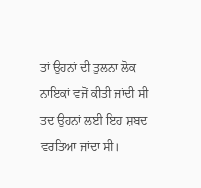ਤਾਂ ਉਹਨਾਂ ਦੀ ਤੁਲਨਾ ਲੋਕ ਨਾਇਕਾਂ ਵਜੋਂ ਕੀਤੀ ਜਾਂਦੀ ਸੀ ਤਦ ਉਹਨਾਂ ਲਈ ਇਹ ਸ਼ਬਦ ਵਰਤਿਆ ਜਾਂਦਾ ਸੀ।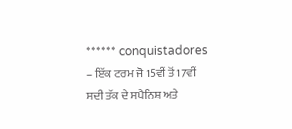****** conquistadores – ਇੱਕ ਟਰਮ ਜੋ 15ਵੀਂ ਤੋਂ 17ਵੀਂ ਸਦੀ ਤੱਕ ਦੇ ਸਪੈਨਿਸ਼ ਅਤੇ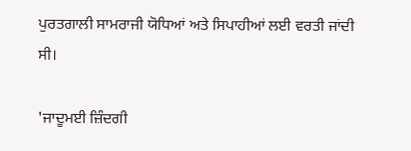ਪੁਰਤਗਾਲੀ ਸਾਮਰਾਜੀ ਯੋਧਿਆਂ ਅਤੇ ਸਿਪਾਹੀਆਂ ਲਈ ਵਰਤੀ ਜਾਂਦੀ ਸੀ।

'ਜਾਦੂਮਈ ਜ਼ਿੰਦਗੀ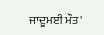ਜਾਦੂਮਈ ਮੌਤ'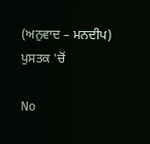(ਅਨੁਵਾਦ – ਮਨਦੀਪ) ਪੁਸਤਕ 'ਚੋਂ

No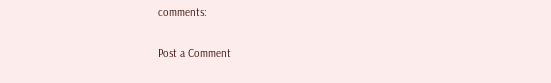comments:

Post a Comment